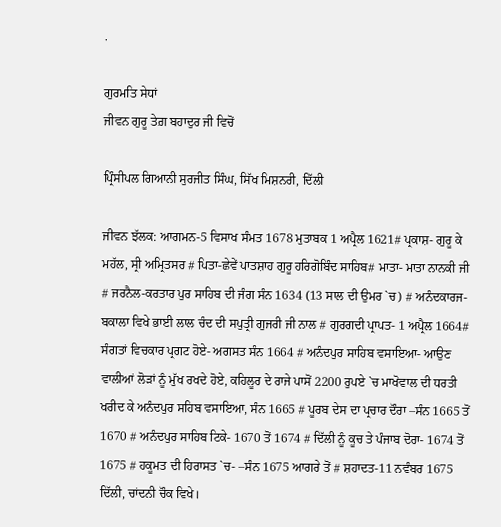.

ਗੁਰਮਤਿ ਸੇਧਾਂ
ਜੀਵਨ ਗੁਰੂ ਤੇਗ਼ ਬਹਾਦੁਰ ਜੀ ਵਿਚੋਂ

ਪ੍ਰਿੰਸੀਪਲ ਗਿਆਨੀ ਸੁਰਜੀਤ ਸਿੰਘ, ਸਿੱਖ ਮਿਸ਼ਨਰੀ, ਦਿੱਲੀ

ਜੀਵਨ ਝੱਲਕ: ਆਗਮਨ-5 ਵਿਸਾਖ ਸੰਮਤ 1678 ਮੁਤਾਬਕ 1 ਅਪ੍ਰੈਲ 1621# ਪ੍ਰਕਾਸ਼- ਗੁਰੂ ਕੇ ਮਹੱਲ, ਸ੍ਰੀ ਅਮ੍ਰਿਤਸਰ # ਪਿਤਾ-ਛੇਵੇਂ ਪਾਤਸ਼ਾਹ ਗੁਰੂ ਹਰਿਗੋਬਿੰਦ ਸਾਹਿਬ# ਮਾਤਾ- ਮਾਤਾ ਨਾਨਕੀ ਜੀ # ਜਰਨੈਲ-ਕਰਤਾਰ ਪੁਰ ਸਾਹਿਬ ਦੀ ਜੰਗ ਸੰਨ 1634 (13 ਸਾਲ ਦੀ ਉਮਰ `ਚ) # ਅਨੰਦਕਾਰਜ- ਬਕਾਲਾ ਵਿਖੇ ਭਾਈ ਲਾਲ ਚੰਦ ਦੀ ਸਪੁਤ੍ਰੀ ਗੁਜਰੀ ਜੀ ਨਾਲ # ਗੁਰਗਦੀ ਪ੍ਰਾਪਤ- 1 ਅਪ੍ਰੈਲ 1664# ਸੰਗਤਾਂ ਵਿਚਕਾਰ ਪ੍ਰਗਟ ਹੋਏ- ਅਗਸਤ ਸੰਨ 1664 # ਅਨੰਦਪੁਰ ਸਾਹਿਬ ਵਸਾਇਆ- ਆਉਣ ਵਾਲੀਆਂ ਲੋੜਾਂ ਨੂੰ ਮੁੱਖ ਰਖਦੇ ਹੋਏ, ਕਹਿਲੂਰ ਦੇ ਰਾਜੇ ਪਾਸੋਂ 2200 ਰੁਪਏ `ਚ ਮਾਖੋਵਾਲ ਦੀ ਧਰਤੀ ਖਰੀਦ ਕੇ ਅਨੰਦਪੁਰ ਸਹਿਬ ਵਸਾਇਆ, ਸੰਨ 1665 # ਪੂਰਬ ਦੇਸ ਦਾ ਪ੍ਰਚਾਰ ਦੌਰਾ –ਸੰਨ 1665 ਤੋਂ 1670 # ਅਨੰਦਪੁਰ ਸਾਹਿਬ ਟਿਕੇ- 1670 ਤੋਂ 1674 # ਦਿੱਲੀ ਨੂੰ ਕੂਚ ਤੇ ਪੰਜਾਬ ਦੋਰਾ- 1674 ਤੋਂ 1675 # ਹਕੂਮਤ ਦੀ ਹਿਰਾਸਤ `ਚ- –ਸੰਨ 1675 ਆਗਰੇ ਤੋਂ # ਸ਼ਹਾਦਤ-11 ਨਵੰਬਰ 1675 ਦਿੱਲੀ, ਚਾਂਦਨੀ ਚੌਕ ਵਿਖੇ।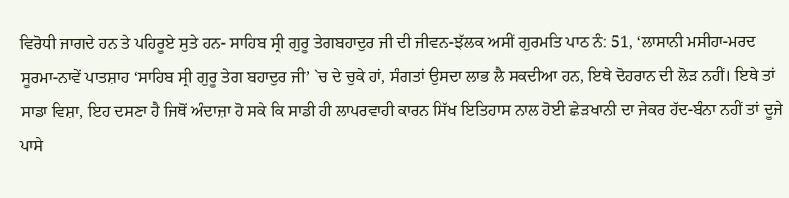ਵਿਰੋਧੀ ਜਾਗਦੇ ਹਨ ਤੇ ਪਹਿਰੂਏ ਸੁਤੇ ਹਨ- ਸਾਹਿਬ ਸ੍ਰੀ ਗੁਰੂ ਤੇਗਬਹਾਦੁਰ ਜੀ ਦੀ ਜੀਵਨ-ਝੱਲਕ ਅਸੀਂ ਗੁਰਮਤਿ ਪਾਠ ਨੰ: 51, ‘ਲਾਸਾਨੀ ਮਸੀਹਾ-ਮਰਦ ਸੂਰਮਾ-ਨਾਵੇਂ ਪਾਤਸ਼ਾਹ ‘ਸਾਹਿਬ ਸ੍ਰੀ ਗੁਰੂ ਤੇਗ ਬਹਾਦੁਰ ਜੀ’ `ਚ ਦੇ ਚੁਕੇ ਹਾਂ, ਸੰਗਤਾਂ ਉਸਦਾ ਲਾਭ ਲੈ ਸਕਦੀਆ ਹਨ, ਇਥੇ ਦੋਹਰਾਨ ਦੀ ਲੋੜ ਨਹੀਂ। ਇਥੇ ਤਾਂ ਸਾਡਾ ਵਿਸ਼ਾ, ਇਹ ਦਸਣਾ ਹੈ ਜਿਥੋਂ ਅੰਦਾਜ਼ਾ ਹੋ ਸਕੇ ਕਿ ਸਾਡੀ ਹੀ ਲਾਪਰਵਾਹੀ ਕਾਰਨ ਸਿੱਖ ਇਤਿਹਾਸ ਨਾਲ ਹੋਈ ਛੇੜਖਾਨੀ ਦਾ ਜੇਕਰ ਹੱਦ-ਬੰਨਾ ਨਹੀਂ ਤਾਂ ਦੂਜੇ ਪਾਸੇ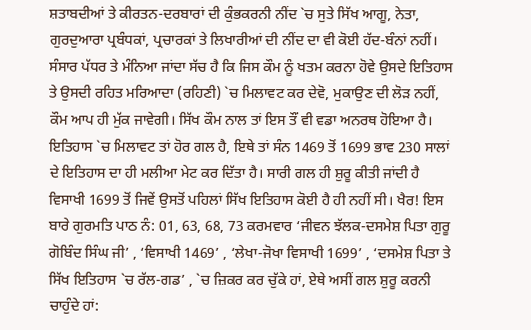ਸ਼ਤਾਬਦੀਆਂ ਤੇ ਕੀਰਤਨ-ਦਰਬਾਰਾਂ ਦੀ ਕੁੰਭਕਰਨੀ ਨੀਂਦ `ਚ ਸੁਤੇ ਸਿੱਖ ਆਗੂ, ਨੇਤਾ, ਗੁਰਦੁਆਰਾ ਪ੍ਰਬੰਧਕਾਂ, ਪ੍ਰਚਾਰਕਾਂ ਤੇ ਲਿਖਾਰੀਆਂ ਦੀ ਨੀਂਦ ਦਾ ਵੀ ਕੋਈ ਹੱਦ-ਬੰਨਾਂ ਨਹੀਂ।
ਸੰਸਾਰ ਪੱਧਰ ਤੇ ਮੰਨਿਆ ਜਾਂਦਾ ਸੱਚ ਹੈ ਕਿ ਜਿਸ ਕੌਮ ਨੂੰ ਖਤਮ ਕਰਨਾ ਹੋਵੇ ਉਸਦੇ ਇਤਿਹਾਸ ਤੇ ਉਸਦੀ ਰਹਿਤ ਮਰਿਆਦਾ (ਰਹਿਣੀ) `ਚ ਮਿਲਾਵਟ ਕਰ ਦੇਵੋ, ਮੁਕਾਉਣ ਦੀ ਲੋੜ ਨਹੀਂ, ਕੌਮ ਆਪ ਹੀ ਮੁੱਕ ਜਾਵੇਗੀ। ਸਿੱਖ ਕੌਮ ਨਾਲ ਤਾਂ ਇਸ ਤੌਂ ਵੀ ਵਡਾ ਅਨਰਥ ਹੋਇਆ ਹੈ। ਇਤਿਹਾਸ `ਚ ਮਿਲਾਵਟ ਤਾਂ ਹੋਰ ਗਲ ਹੈ, ਇਥੇ ਤਾਂ ਸੰਨ 1469 ਤੋਂ 1699 ਭਾਵ 230 ਸਾਲਾਂ ਦੇ ਇਤਿਹਾਸ ਦਾ ਹੀ ਮਲੀਆ ਮੇਟ ਕਰ ਦਿੱਤਾ ਹੈ। ਸਾਰੀ ਗਲ ਹੀ ਸ਼ੁਰੂ ਕੀਤੀ ਜਾਂਦੀ ਹੈ ਵਿਸਾਖੀ 1699 ਤੋਂ ਜਿਵੇਂ ਉਸਤੋਂ ਪਹਿਲਾਂ ਸਿੱਖ ਇਤਿਹਾਸ ਕੋਈ ਹੈ ਹੀ ਨਹੀਂ ਸੀ। ਖੈਰ! ਇਸ ਬਾਰੇ ਗੁਰਮਤਿ ਪਾਠ ਨੰ: 01, 63, 68, 73 ਕਰਮਵਾਰ ‘ਜੀਵਨ ਝੱਲਕ-ਦਸਮੇਸ਼ ਪਿਤਾ ਗੁਰੂ ਗੋਬਿੰਦ ਸਿੰਘ ਜੀ’ , ‘ਵਿਸਾਖੀ 1469’ , ‘ਲੇਖਾ-ਜੋਖਾ ਵਿਸਾਖੀ 1699’ , ‘ਦਸਮੇਸ਼ ਪਿਤਾ ਤੇ ਸਿੱਖ ਇਤਿਹਾਸ `ਚ ਰੱਲ-ਗਡ’ , `ਚ ਜ਼ਿਕਰ ਕਰ ਚੁੱਕੇ ਹਾਂ, ਏਥੇ ਅਸੀਂ ਗਲ ਸ਼ੁਰੂ ਕਰਨੀ ਚਾਹੁੰਦੇ ਹਾਂ: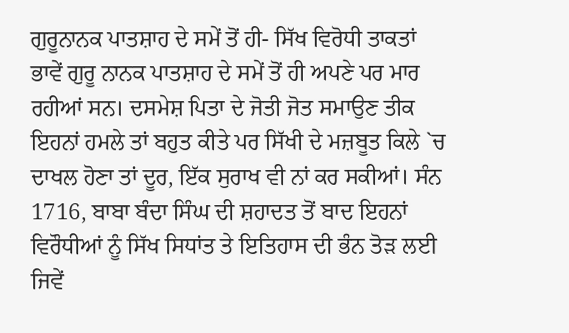ਗੁਰੂਨਾਨਕ ਪਾਤਸ਼ਾਹ ਦੇ ਸਮੇਂ ਤੋਂ ਹੀ- ਸਿੱਖ ਵਿਰੋਧੀ ਤਾਕਤਾਂ ਭਾਵੇਂ ਗੁਰੂ ਨਾਨਕ ਪਾਤਸ਼ਾਹ ਦੇ ਸਮੇਂ ਤੋਂ ਹੀ ਅਪਣੇ ਪਰ ਮਾਰ ਰਹੀਆਂ ਸਨ। ਦਸਮੇਸ਼ ਪਿਤਾ ਦੇ ਜੋਤੀ ਜੋਤ ਸਮਾਉਣ ਤੀਕ ਇਹਨਾਂ ਹਮਲੇ ਤਾਂ ਬਹੁਤ ਕੀਤੇ ਪਰ ਸਿੱਖੀ ਦੇ ਮਜ਼ਬੂਤ ਕਿਲੇ `ਚ ਦਾਖਲ ਹੋਣਾ ਤਾਂ ਦੂਰ, ਇੱਕ ਸੁਰਾਖ ਵੀ ਨਾਂ ਕਰ ਸਕੀਆਂ। ਸੰਨ 1716, ਬਾਬਾ ਬੰਦਾ ਸਿੰਘ ਦੀ ਸ਼ਹਾਦਤ ਤੋਂ ਬਾਦ ਇਹਨਾਂ ਵਿਰੌਧੀਆਂ ਨੂੰ ਸਿੱਖ ਸਿਧਾਂਤ ਤੇ ਇਤਿਹਾਸ ਦੀ ਭੰਨ ਤੋੜ ਲਈ ਜਿਵੇਂ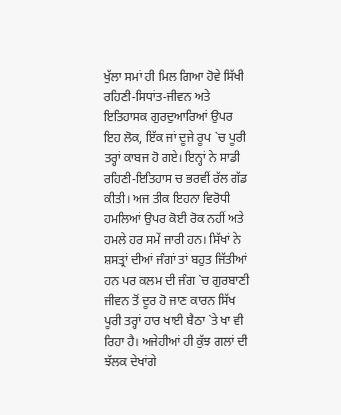ਖੁੱਲਾ ਸਮਾਂ ਹੀ ਮਿਲ ਗਿਆ ਹੋਵੇ ਸਿੱਖੀ ਰਹਿਣੀ-ਸਿਧਾਂਤ-ਜੀਵਨ ਅਤੇ ਇਤਿਹਾਸਕ ਗੁਰਦੁਆਰਿਆਂ ਉਪਰ ਇਹ ਲੋਕ, ਇੱਕ ਜਾਂ ਦੂਜੇ ਰੂਪ `ਚ ਪੂਰੀ ਤਰ੍ਹਾਂ ਕਾਬਜ ਹੋ ਗਏ। ਇਨ੍ਹਾਂ ਨੇ ਸਾਡੀ ਰਹਿਣੀ-ਇਤਿਹਾਸ ਚ ਭਰਵੀਂ ਰੱਲ ਗੱਡ ਕੀਤੀ। ਅਜ ਤੀਕ ਇਹਨਾ ਵਿਰੋਧੀ ਹਮਲਿਆਂ ਉਪਰ ਕੋਈ ਰੋਕ ਨਹੀਂ ਅਤੇ ਹਮਲੇ ਹਰ ਸਮੇਂ ਜਾਰੀ ਹਨ। ਸਿੱਖਾਂ ਨੇ ਸ਼ਸਤ੍ਰਾਂ ਦੀਆਂ ਜੰਗਾਂ ਤਾਂ ਬਹੁਤ ਜਿੱਤੀਆਂ ਹਨ ਪਰ ਕਲਮ ਦੀ ਜੰਗ `ਚ ਗੁਰਬਾਣੀ ਜੀਵਨ ਤੋਂ ਦੂਰ ਹੋ ਜਾਣ ਕਾਰਨ ਸਿੱਖ ਪੂਰੀ ਤਰ੍ਹਾਂ ਹਾਰ ਖਾਈ ਬੈਠਾ `ਤੇ ਖਾ ਵੀ ਰਿਹਾ ਹੈ। ਅਜੇਹੀਆਂ ਹੀ ਕੁੱਝ ਗਲਾਂ ਦੀ ਝੱਲਕ ਦੇਖਾਂਗੇ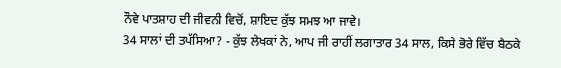ਨੌਵੇ ਪਾਤਸ਼ਾਹ ਦੀ ਜੀਵਨੀ ਵਿਚੋਂ, ਸ਼ਾਇਦ ਕੁੱਝ ਸਮਝ ਆ ਜਾਵੇ।
34 ਸਾਲਾਂ ਦੀ ਤਪੱਸਿਆ? - ਕੁੱਝ ਲੇਖਕਾਂ ਨੇ, ਆਪ ਜੀ ਰਾਹੀਂ ਲਗਾਤਾਰ 34 ਸਾਲ, ਕਿਸੇ ਭੋਰੇ ਵਿੱਚ ਬੈਠਕੇ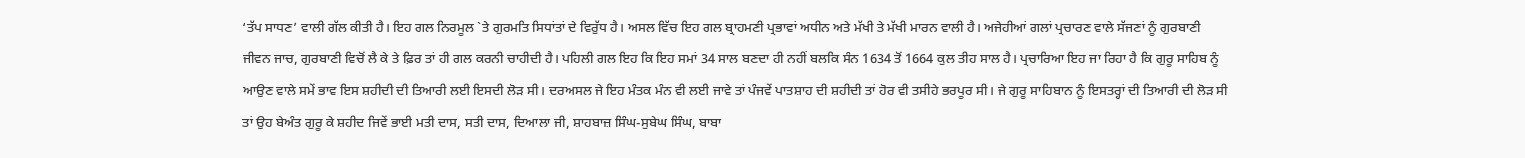‘ਤੱਪ ਸਾਧਣ’ ਵਾਲੀ ਗੱਲ ਕੀਤੀ ਹੈ। ਇਹ ਗਲ ਨਿਰਮੂਲ `ਤੇ ਗੁਰਮਤਿ ਸਿਧਾਂਤਾਂ ਦੇ ਵਿਰੁੱਧ ਹੈ। ਅਸਲ ਵਿੱਚ ਇਹ ਗਲ ਬ੍ਰਾਹਮਣੀ ਪ੍ਰਭਾਵਾਂ ਅਧੀਨ ਅਤੇ ਮੱਖੀ ਤੇ ਮੱਖੀ ਮਾਰਨ ਵਾਲੀ ਹੈ। ਅਜੇਹੀਆਂ ਗਲਾਂ ਪ੍ਰਚਾਰਣ ਵਾਲੇ ਸੱਜਣਾਂ ਨੂੰ ਗੁਰਬਾਣੀ ਜੀਵਨ ਜਾਚ, ਗੁਰਬਾਣੀ ਵਿਚੋਂ ਲੈ ਕੇ ਤੇ ਫ਼ਿਰ ਤਾਂ ਹੀ ਗਲ ਕਰਨੀ ਚਾਹੀਦੀ ਹੈ। ਪਹਿਲੀ ਗਲ ਇਹ ਕਿ ਇਹ ਸਮਾਂ 34 ਸਾਲ ਬਣਦਾ ਹੀ ਨਹੀਂ ਬਲਕਿ ਸੰਨ 1634 ਤੋਂ 1664 ਕੁਲ ਤੀਹ ਸਾਲ ਹੈ। ਪ੍ਰਚਾਰਿਆ ਇਹ ਜਾ ਰਿਹਾ ਹੈ ਕਿ ਗੁਰੂ ਸਾਹਿਬ ਨੂੰ ਆਉਣ ਵਾਲੇ ਸਮੇਂ ਭਾਵ ਇਸ ਸ਼ਹੀਦੀ ਦੀ ਤਿਆਰੀ ਲਈ ਇਸਦੀ ਲੋੜ ਸੀ। ਦਰਅਸਲ ਜੇ ਇਹ ਮੰਤਕ ਮੰਨ ਵੀ ਲਈ ਜਾਵੇ ਤਾਂ ਪੰਜਵੇਂ ਪਾਤਸ਼ਾਹ ਦੀ ਸ਼ਹੀਦੀ ਤਾਂ ਹੋਰ ਵੀ ਤਸੀਹੇ ਭਰਪੂਰ ਸੀ। ਜੇ ਗੁਰੂ ਸਾਹਿਬਾਨ ਨੂੰ ਇਸਤਰ੍ਹਾਂ ਦੀ ਤਿਆਰੀ ਦੀ ਲੋੜ ਸੀ ਤਾਂ ਉਹ ਬੇਅੰਤ ਗੁਰੂ ਕੇ ਸ਼ਹੀਦ ਜਿਵੇਂ ਭਾਈ ਮਤੀ ਦਾਸ, ਸਤੀ ਦਾਸ, ਦਿਆਲਾ ਜੀ, ਸ਼ਾਹਬਾਜ਼ ਸਿੰਘ-ਸੁਬੇਘ ਸਿੰਘ, ਬਾਬਾ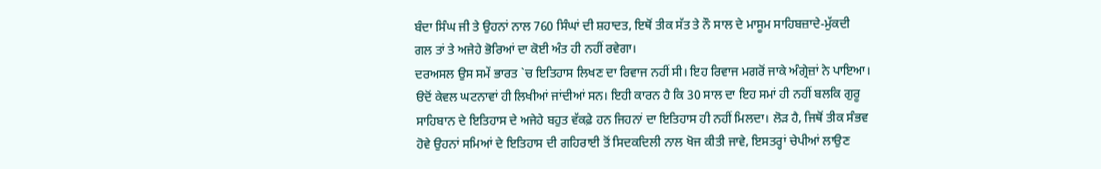ਬੰਦਾ ਸਿੰਘ ਜੀ ਤੇ ਉਹਨਾਂ ਨਾਲ 760 ਸਿੰਘਾਂ ਦੀ ਸ਼ਹਾਦਤ, ਇਥੋਂ ਤੀਕ ਸੱਤ ਤੇ ਨੌ ਸਾਲ ਦੇ ਮਾਸੂਮ ਸਾਹਿਬਜ਼ਾਦੇ-ਮੁੱਕਦੀ ਗਲ ਤਾਂ ਤੇ ਅਜੇਹੇ ਭੋਰਿਆਂ ਦਾ ਕੋਈ ਅੰਤ ਹੀ ਨਹੀਂ ਰਵੇਗਾ।
ਦਰਅਸਲ ਉਸ ਸਮੇਂ ਭਾਰਤ `ਚ ਇਤਿਹਾਸ ਲਿਖਣ ਦਾ ਰਿਵਾਜ ਨਹੀਂ ਸੀ। ਇਹ ਰਿਵਾਜ ਮਗਰੋਂ ਜਾਕੇ ਅੰਗ੍ਰੇਜ਼ਾਂ ਨੇ ਪਾਇਆ। ੳਦੋਂ ਕੇਵਲ ਘਟਨਾਵਾਂ ਹੀ ਲਿਖੀਆਂ ਜਾਂਦੀਆਂ ਸਨ। ਇਹੀ ਕਾਰਨ ਹੈ ਕਿ 30 ਸਾਲ ਦਾ ਇਹ ਸਮਾਂ ਹੀ ਨਹੀਂ ਬਲਕਿ ਗੁਰੂ ਸਾਹਿਬਾਨ ਦੇ ਇਤਿਹਾਸ ਦੇ ਅਜੇਹੇ ਬਹੁਤ ਵੱਕਫ਼ੇ ਹਨ ਜਿਹਨਾਂ ਦਾ ਇਤਿਹਾਸ ਹੀ ਨਹੀਂ ਮਿਲਦਾ। ਲੋੜ ਹੈ, ਜਿਥੋਂ ਤੀਕ ਸੰਭਵ ਹੋਵੇ ਉਹਨਾਂ ਸਮਿਆਂ ਦੇ ਇਤਿਹਾਸ ਦੀ ਗਹਿਰਾਈ ਤੋਂ ਸਿਦਕਦਿਲੀ ਨਾਲ ਖੋਜ ਕੀਤੀ ਜਾਵੇ, ਇਸਤਰ੍ਹਾਂ ਚੇਪੀਆਂ ਲਾਉਣ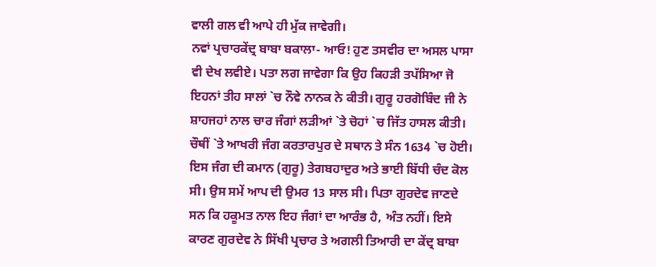ਵਾਲੀ ਗਲ ਵੀ ਆਪੇ ਹੀ ਮੁੱਕ ਜਾਵੇਗੀ।
ਨਵਾਂ ਪ੍ਰਚਾਰਕੇਂਦ੍ਰ ਬਾਬਾ ਬਕਾਲਾ- ਆਓ! ਹੁਣ ਤਸਵੀਰ ਦਾ ਅਸਲ ਪਾਸਾ ਵੀ ਦੇਖ ਲਵੀਏ। ਪਤਾ ਲਗ ਜਾਵੇਗਾ ਕਿ ਉਹ ਕਿਹੜੀ ਤਪੱਸਿਆ ਜੋ ਇਹਨਾਂ ਤੀਹ ਸਾਲਾਂ `ਚ ਨੌਵੇ ਨਾਨਕ ਨੇ ਕੀਤੀ। ਗੁਰੂ ਹਰਗੋਬਿੰਦ ਜੀ ਨੇ ਸ਼ਾਹਜਹਾਂ ਨਾਲ ਚਾਰ ਜੰਗਾਂ ਲੜੀਆਂ `ਤੇ ਚੋਹਾਂ `ਚ ਜਿੱਤ ਹਾਸਲ ਕੀਤੀ। ਚੌਥੀਂ `ਤੇ ਆਖਰੀ ਜੰਗ ਕਰਤਾਰਪੁਰ ਦੇ ਸਥਾਨ ਤੇ ਸੰਨ 1634 `ਚ ਹੋਈ। ਇਸ ਜੰਗ ਦੀ ਕਮਾਨ (ਗੁਰੂ) ਤੇਗਬਹਾਦੁਰ ਅਤੇ ਭਾਈ ਬਿੱਧੀ ਚੰਦ ਕੋਲ ਸੀ। ਉਸ ਸਮੇਂ ਆਪ ਦੀ ਉਮਰ 13 ਸਾਲ ਸੀ। ਪਿਤਾ ਗੁਰਦੇਵ ਜਾਣਦੇ ਸਨ ਕਿ ਹਕੂਮਤ ਨਾਲ ਇਹ ਜੰਗਾਂ ਦਾ ਆਰੰਭ ਹੈ, ਅੰਤ ਨਹੀਂ। ਇਸੇ ਕਾਰਣ ਗੁਰਦੇਵ ਨੇ ਸਿੱਖੀ ਪ੍ਰਚਾਰ ਤੇ ਅਗਲੀ ਤਿਆਰੀ ਦਾ ਕੇਂਦ੍ਰ ਬਾਬਾ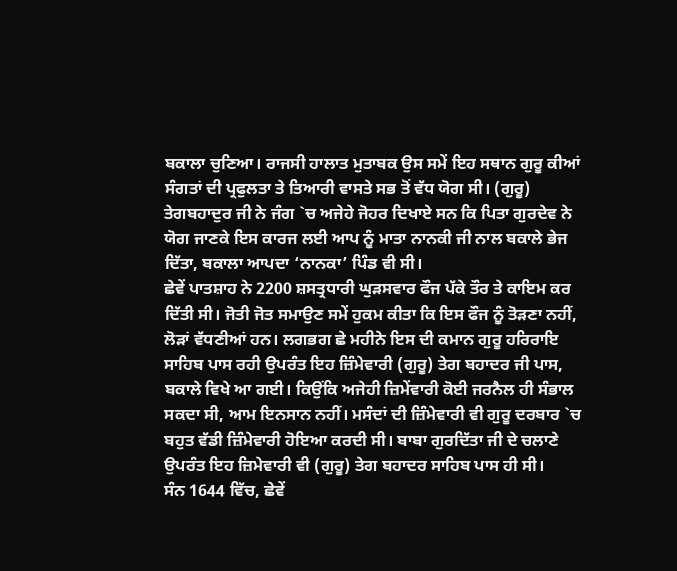ਬਕਾਲਾ ਚੁਣਿਆ। ਰਾਜਸੀ ਹਾਲਾਤ ਮੁਤਾਬਕ ਉਸ ਸਮੇਂ ਇਹ ਸਥਾਨ ਗੁਰੂ ਕੀਆਂ ਸੰਗਤਾਂ ਦੀ ਪ੍ਰਫੁਲਤਾ ਤੇ ਤਿਆਰੀ ਵਾਸਤੇ ਸਭ ਤੋਂ ਵੱਧ ਯੋਗ ਸੀ। (ਗੁਰੂ) ਤੇਗਬਹਾਦੁਰ ਜੀ ਨੇ ਜੰਗ `ਚ ਅਜੇਹੇ ਜੋਹਰ ਦਿਖਾਏ ਸਨ ਕਿ ਪਿਤਾ ਗੁਰਦੇਵ ਨੇ ਯੋਗ ਜਾਣਕੇ ਇਸ ਕਾਰਜ ਲਈ ਆਪ ਨੂੰ ਮਾਤਾ ਨਾਨਕੀ ਜੀ ਨਾਲ ਬਕਾਲੇ ਭੇਜ ਦਿੱਤਾ, ਬਕਾਲਾ ਆਪਦਾ ‘ਨਾਨਕਾ’ ਪਿੰਡ ਵੀ ਸੀ।
ਛੇਵੇਂ ਪਾਤਸ਼ਾਹ ਨੇ 2200 ਸ਼ਸਤ੍ਰਧਾਰੀ ਘੁੜਸਵਾਰ ਫੌਜ ਪੱਕੇ ਤੌਰ ਤੇ ਕਾਇਮ ਕਰ ਦਿੱਤੀ ਸੀ। ਜੋਤੀ ਜੋਤ ਸਮਾਉਣ ਸਮੇਂ ਹੁਕਮ ਕੀਤਾ ਕਿ ਇਸ ਫੌਜ ਨੂੰ ਤੋੜਣਾ ਨਹੀਂ, ਲੋੜਾਂ ਵੱਧਣੀਆਂ ਹਨ। ਲਗਭਗ ਛੇ ਮਹੀਨੇ ਇਸ ਦੀ ਕਮਾਨ ਗੁਰੂ ਹਰਿਰਾਇ ਸਾਹਿਬ ਪਾਸ ਰਹੀ ਉਪਰੰਤ ਇਹ ਜ਼ਿੰਮੇਵਾਰੀ (ਗੁਰੂ) ਤੇਗ ਬਹਾਦਰ ਜੀ ਪਾਸ, ਬਕਾਲੇ ਵਿਖੇ ਆ ਗਈ। ਕਿਉਂਕਿ ਅਜੇਹੀ ਜ਼ਿਮੇਂਵਾਰੀ ਕੋਈ ਜਰਨੈਲ ਹੀ ਸੰਭਾਲ ਸਕਦਾ ਸੀ, ਆਮ ਇਨਸਾਨ ਨਹੀਂ। ਮਸੰਦਾਂ ਦੀ ਜ਼ਿੰਮੇਵਾਰੀ ਵੀ ਗੁਰੂ ਦਰਬਾਰ `ਚ ਬਹੁਤ ਵੱਡੀ ਜ਼ਿੰਮੇਵਾਰੀ ਹੋਇਆ ਕਰਦੀ ਸੀ। ਬਾਬਾ ਗੁਰਦਿੱਤਾ ਜੀ ਦੇ ਚਲਾਣੇ ਉਪਰੰਤ ਇਹ ਜ਼ਿਮੇਵਾਰੀ ਵੀ (ਗੁਰੂ) ਤੇਗ ਬਹਾਦਰ ਸਾਹਿਬ ਪਾਸ ਹੀ ਸੀ।
ਸੰਨ 1644 ਵਿੱਚ, ਛੇਵੇਂ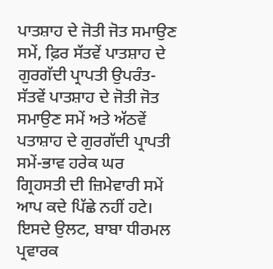ਪਾਤਸ਼ਾਹ ਦੇ ਜੋਤੀ ਜੋਤ ਸਮਾਉਣ ਸਮੇਂ, ਫ਼ਿਰ ਸੱਤਵੇਂ ਪਾਤਸ਼ਾਹ ਦੇ ਗੁਰਗੱਦੀ ਪ੍ਰਾਪਤੀ ਉਪਰੰਤ-ਸੱਤਵੇਂ ਪਾਤਸ਼ਾਹ ਦੇ ਜੋਤੀ ਜੋਤ ਸਮਾਉਣ ਸਮੇਂ ਅਤੇ ਅੱਠਵੇਂ ਪਤਾਸ਼ਾਹ ਦੇ ਗੁਰਗੱਦੀ ਪ੍ਰਾਪਤੀ ਸਮੇਂ-ਭਾਵ ਹਰੇਕ ਘਰ ਗ੍ਰਿਹਸਤੀ ਦੀ ਜ਼ਿਮੇਵਾਰੀ ਸਮੇਂ ਆਪ ਕਦੇ ਪਿੱਛੇ ਨਹੀਂ ਹਟੇ। ਇਸਦੇ ਉਲਟ, ਬਾਬਾ ਧੀਰਮਲ ਪ੍ਰਵਾਰਕ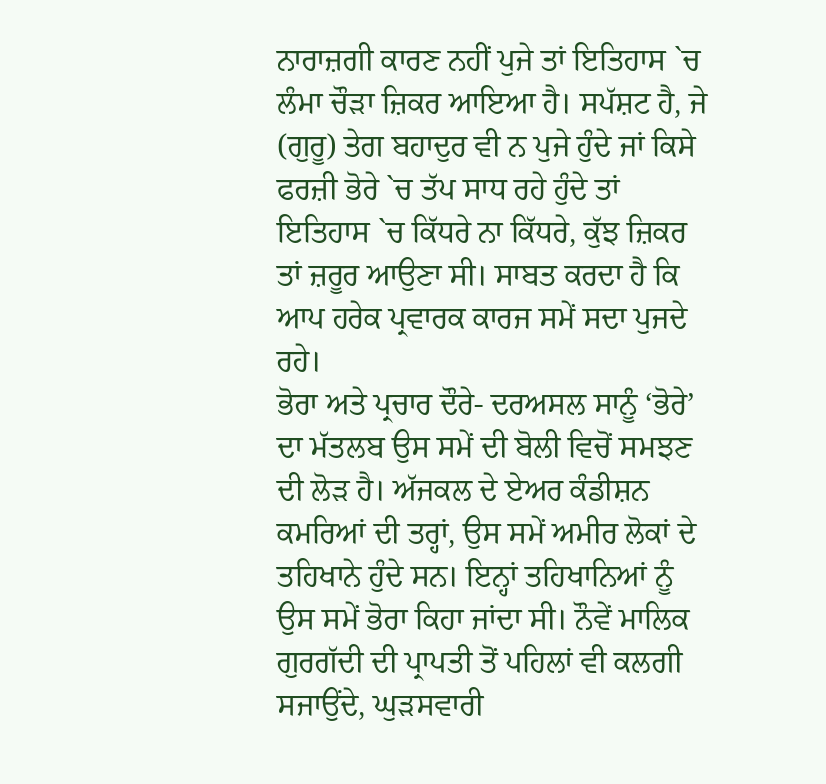ਨਾਰਾਜ਼ਗੀ ਕਾਰਣ ਨਹੀਂ ਪੁਜੇ ਤਾਂ ਇਤਿਹਾਸ `ਚ ਲੰਮਾ ਚੌੜਾ ਜ਼ਿਕਰ ਆਇਆ ਹੈ। ਸਪੱਸ਼ਟ ਹੈ, ਜੇ (ਗੁਰੂ) ਤੇਗ ਬਹਾਦੁਰ ਵੀ ਨ ਪੁਜੇ ਹੁੰਦੇ ਜਾਂ ਕਿਸੇ ਫਰਜ਼ੀ ਭੋਰੇ `ਚ ਤੱਪ ਸਾਧ ਰਹੇ ਹੁੰਦੇ ਤਾਂ ਇਤਿਹਾਸ `ਚ ਕਿੱਧਰੇ ਨਾ ਕਿੱਧਰੇ, ਕੁੱਝ ਜ਼ਿਕਰ ਤਾਂ ਜ਼ਰੂਰ ਆਉਣਾ ਸੀ। ਸਾਬਤ ਕਰਦਾ ਹੈ ਕਿ ਆਪ ਹਰੇਕ ਪ੍ਰਵਾਰਕ ਕਾਰਜ ਸਮੇਂ ਸਦਾ ਪੁਜਦੇ ਰਹੇ।
ਭੋਰਾ ਅਤੇ ਪ੍ਰਚਾਰ ਦੌਰੇ- ਦਰਅਸਲ ਸਾਨੂੰ ‘ਭੋਰੇ’ ਦਾ ਮੱਤਲਬ ਉਸ ਸਮੇਂ ਦੀ ਬੋਲੀ ਵਿਚੋਂ ਸਮਝਣ ਦੀ ਲੋੜ ਹੈ। ਅੱਜਕਲ ਦੇ ਏਅਰ ਕੰਡੀਸ਼ਨ ਕਮਰਿਆਂ ਦੀ ਤਰ੍ਹਾਂ, ਉਸ ਸਮੇਂ ਅਮੀਰ ਲੋਕਾਂ ਦੇ ਤਹਿਖਾਨੇ ਹੁੰਦੇ ਸਨ। ਇਨ੍ਹਾਂ ਤਹਿਖਾਨਿਆਂ ਨੂੰ ਉਸ ਸਮੇਂ ਭੋਰਾ ਕਿਹਾ ਜਾਂਦਾ ਸੀ। ਨੌਵੇਂ ਮਾਲਿਕ ਗੁਰਗੱਦੀ ਦੀ ਪ੍ਰਾਪਤੀ ਤੋਂ ਪਹਿਲਾਂ ਵੀ ਕਲਗੀ ਸਜਾਉਂਦੇ, ਘੁੜਸਵਾਰੀ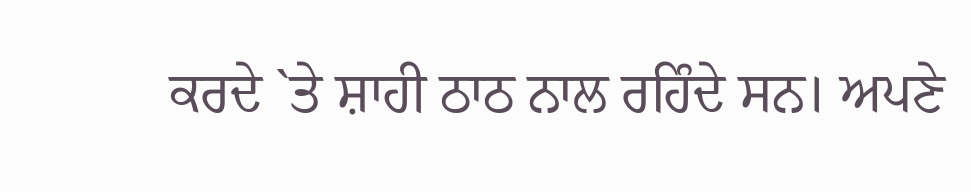ਕਰਦੇ `ਤੇ ਸ਼ਾਹੀ ਠਾਠ ਨਾਲ ਰਹਿੰਦੇ ਸਨ। ਅਪਣੇ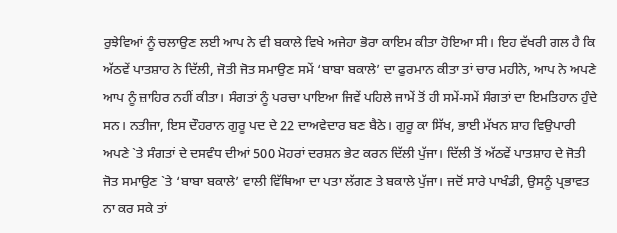ਰੁਝੇਵਿਆਂ ਨੂੰ ਚਲਾਉਣ ਲਈ ਆਪ ਨੇ ਵੀ ਬਕਾਲੇ ਵਿਖੇ ਅਜੇਹਾ ਭੋਰਾ ਕਾਇਮ ਕੀਤਾ ਹੋਇਆ ਸੀ। ਇਹ ਵੱਖਰੀ ਗਲ ਹੈ ਕਿ ਅੱਠਵੇਂ ਪਾਤਸ਼ਾਹ ਨੇ ਦਿੱਲੀ, ਜੋਤੀ ਜੋਤ ਸਮਾਉਣ ਸਮੇਂ ‘ਬਾਬਾ ਬਕਾਲੇ’ ਦਾ ਫੁਰਮਾਨ ਕੀਤਾ ਤਾਂ ਚਾਰ ਮਹੀਨੇ, ਆਪ ਨੇ ਅਪਣੇ ਆਪ ਨੂੰ ਜ਼ਾਹਿਰ ਨਹੀਂ ਕੀਤਾ। ਸੰਗਤਾਂ ਨੂੰ ਪਰਚਾ ਪਾਇਆ ਜਿਵੇਂ ਪਹਿਲੇ ਜਾਮੇਂ ਤੋਂ ਹੀ ਸਮੇਂ-ਸਮੇਂ ਸੰਗਤਾਂ ਦਾ ਇਮਤਿਹਾਨ ਹੁੰਦੇ ਸਨ। ਨਤੀਜਾ, ਇਸ ਦੌਹਰਾਨ ਗੁਰੂ ਪਦ ਦੇ 22 ਦਾਅਵੇਦਾਰ ਬਣ ਬੈਠੇ। ਗੁਰੂ ਕਾ ਸਿੱਖ, ਭਾਈ ਮੱਖਨ ਸ਼ਾਹ ਵਿਉਪਾਰੀ ਅਪਣੇ `ਤੇ ਸੰਗਤਾਂ ਦੇ ਦਸਵੰਧ ਦੀਆਂ 500 ਮੋਹਰਾਂ ਦਰਸ਼ਨ ਭੇਟ ਕਰਨ ਦਿੱਲੀ ਪੁੱਜਾ। ਦਿੱਲੀ ਤੋਂ ਅੱਠਵੇਂ ਪਾਤਸ਼ਾਹ ਦੇ ਜੋਤੀ ਜੋਤ ਸਮਾਉਣ `ਤੇ ‘ਬਾਬਾ ਬਕਾਲੇ’ ਵਾਲੀ ਵਿੱਥਿਆ ਦਾ ਪਤਾ ਲੱਗਣ ਤੇ ਬਕਾਲੇ ਪੁੱਜਾ। ਜਦੋਂ ਸਾਰੇ ਪਾਖੰਡੀ, ਉਸਨੂੰ ਪ੍ਰਭਾਵਤ ਨਾ ਕਰ ਸਕੇ ਤਾਂ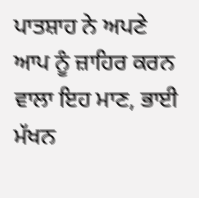ਪਾਤਸ਼ਾਹ ਨੇ ਅਪਣੇ ਆਪ ਨੂੰ ਜ਼ਾਹਿਰ ਕਰਨ ਵਾਲਾ ਇਹ ਮਾਣ, ਭਾਈ ਮੱਖਨ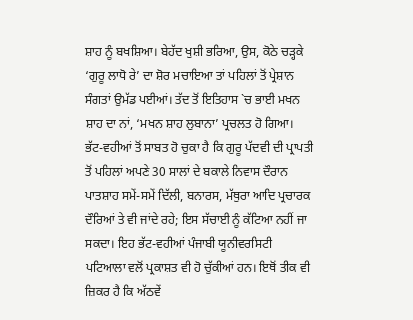ਸ਼ਾਹ ਨੂੰ ਬਖਸ਼ਿਆ। ਬੇਹੱਦ ਖੁਸ਼ੀ ਭਰਿਆ, ਉਸ, ਕੋਠੇ ਚੜ੍ਹਕੇ ‘ਗੁਰੂ ਲਾਧੋ ਰੇ’ ਦਾ ਸ਼ੋਰ ਮਚਾਇਆ ਤਾਂ ਪਹਿਲਾਂ ਤੋਂ ਪ੍ਰੇਸ਼ਾਨ ਸੰਗਤਾਂ ਉਮੱਡ ਪਈਆਂ। ਤੱਦ ਤੋਂ ਇਤਿਹਾਸ `ਚ ਭਾਈ ਮਖਨ ਸ਼ਾਹ ਦਾ ਨਾਂ, ‘ਮਖਨ ਸ਼ਾਹ ਲੁਬਾਨਾ’ ਪ੍ਰਚਲਤ ਹੋ ਗਿਆ।
ਭੱਟ-ਵਹੀਆਂ ਤੋਂ ਸਾਬਤ ਹੋ ਚੁਕਾ ਹੈ ਕਿ ਗੁਰੂ ਪੱਦਵੀ ਦੀ ਪ੍ਰਾਪਤੀ ਤੋਂ ਪਹਿਲਾਂ ਅਪਣੇ 30 ਸਾਲਾਂ ਦੇ ਬਕਾਲੇ ਨਿਵਾਸ ਦੌਰਾਨ ਪਾਤਸ਼ਾਹ ਸਮੇਂ-ਸਮੇਂ ਦਿੱਲੀ, ਬਨਾਰਸ, ਮੱਥੁਰਾ ਆਦਿ ਪ੍ਰਚਾਰਕ ਦੌਰਿਆਂ ਤੇ ਵੀ ਜਾਂਦੇ ਰਹੇ; ਇਸ ਸੱਚਾਈ ਨੂੰ ਕੱਟਿਆ ਨਹੀਂ ਜਾ ਸਕਦਾ। ਇਹ ਭੱਟ-ਵਹੀਆਂ ਪੰਜਾਬੀ ਯੂਨੀਵਰਸਿਟੀ ਪਟਿਆਲਾ ਵਲੋਂ ਪ੍ਰਕਾਸ਼ਤ ਵੀ ਹੋ ਚੁੱਕੀਆਂ ਹਨ। ਇਥੋਂ ਤੀਕ ਵੀ ਜ਼ਿਕਰ ਹੈ ਕਿ ਅੱਠਵੇਂ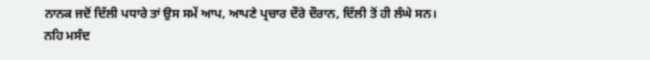ਨਾਨਕ ਜਦੋਂ ਦਿੱਲੀ ਪਧਾਰੇ ਤਾਂ ਉਸ ਸਮੇਂ ਆਪ, ਆਪਣੇ ਪ੍ਰਚਾਰ ਦੌਰੇ ਦੌਰਾਨ, ਦਿੱਲੀ ਤੋਂ ਹੀ ਲੰਘੇ ਸਨ।
ਨਹਿ ਮਸੰਦ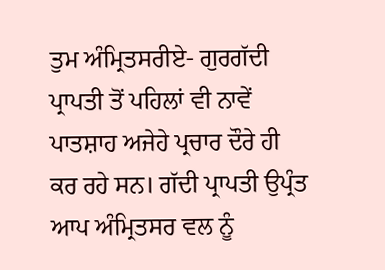ਤੁਮ ਅੰਮ੍ਰਿਤਸਰੀਏ- ਗੁਰਗੱਦੀ ਪ੍ਰਾਪਤੀ ਤੋਂ ਪਹਿਲਾਂ ਵੀ ਨਾਵੇਂ ਪਾਤਸ਼ਾਹ ਅਜੇਹੇ ਪ੍ਰਚਾਰ ਦੌਰੇ ਹੀ ਕਰ ਰਹੇ ਸਨ। ਗੱਦੀ ਪ੍ਰਾਪਤੀ ਉਪ੍ਰੰਤ ਆਪ ਅੰਮ੍ਰਿਤਸਰ ਵਲ ਨੂੰ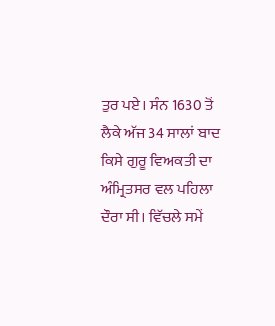ਤੁਰ ਪਏ। ਸੰਨ 1630 ਤੋਂ ਲੈਕੇ ਅੱਜ 34 ਸਾਲਾਂ ਬਾਦ ਕਿਸੇ ਗੁਰੂ ਵਿਅਕਤੀ ਦਾ ਅੰਮ੍ਰਿਤਸਰ ਵਲ ਪਹਿਲਾ ਦੌਰਾ ਸੀ। ਵਿੱਚਲੇ ਸਮੇਂ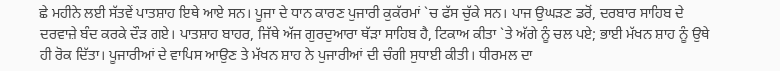ਛੇ ਮਹੀਨੇ ਲਈ ਸੱਤਵੇਂ ਪਾਤਸ਼ਾਹ ਇਥੇ ਆਏ ਸਨ। ਪੂਜਾ ਦੇ ਧਾਨ ਕਾਰਣ ਪੁਜਾਰੀ ਕੁਕੱਰਮਾਂ `ਚ ਫੱਸ ਚੁੱਕੇ ਸਨ। ਪਾਜ ਉਘੜਣ ਡਰੋਂ, ਦਰਬਾਰ ਸਾਹਿਬ ਦੇ ਦਰਵਾਜ਼ੇ ਬੰਦ ਕਰਕੇ ਦੌੜ ਗਏ। ਪਾਤਸ਼ਾਹ ਬਾਹਰ, ਜਿੱਥੇ ਅੱਜ ਗੁਰਦੁਆਰਾ ਥੱੜਾ ਸਾਹਿਬ ਹੈ, ਟਿਕਾਅ ਕੀਤਾ `ਤੇ ਅੱਗੇ ਨੂੰ ਚਲ ਪਏ; ਭਾਈ ਮੱਖਨ ਸ਼ਾਹ ਨੂੰ ਉਥੇ ਹੀ ਰੋਕ ਦਿੱਤਾ। ਪੂਜਾਰੀਆਂ ਦੇ ਵਾਪਿਸ ਆਉਣ ਤੇ ਮੱਖਨ ਸ਼ਾਹ ਨੇ ਪੁਜਾਰੀਆਂ ਦੀ ਚੰਗੀ ਸੁਧਾਈ ਕੀਤੀ। ਧੀਰਮਲ ਦਾ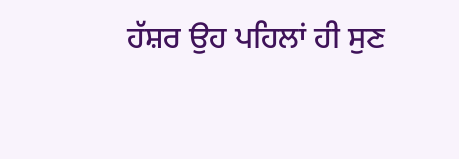ਹੱਸ਼ਰ ਉਹ ਪਹਿਲਾਂ ਹੀ ਸੁਣ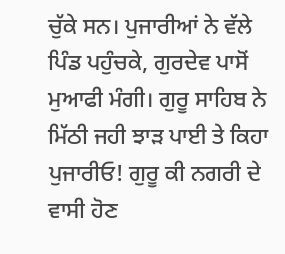ਚੁੱਕੇ ਸਨ। ਪੁਜਾਰੀਆਂ ਨੇ ਵੱਲੇ ਪਿੰਡ ਪਹੁੰਚਕੇ, ਗੁਰਦੇਵ ਪਾਸੋਂ ਮੁਆਫੀ ਮੰਗੀ। ਗੁਰੂ ਸਾਹਿਬ ਨੇ ਮਿੱਠੀ ਜਹੀ ਝਾੜ ਪਾਈ ਤੇ ਕਿਹਾ ਪੁਜਾਰੀਓ! ਗੁਰੂ ਕੀ ਨਗਰੀ ਦੇ ਵਾਸੀ ਹੋਣ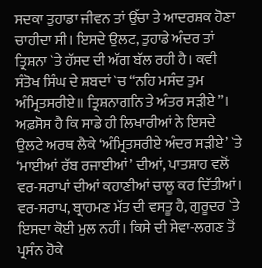ਸਦਕਾ ਤੁਹਾਡਾ ਜੀਵਨ ਤਾਂ ਉੱਚਾ ਤੇ ਆਦਰਸ਼ਕ ਹੋਣਾ ਚਾਹੀਦਾ ਸੀ। ਇਸਦੇ ਉਲਟ, ਤੁਹਾਡੇ ਅੰਦਰ ਤਾਂ ਤ੍ਰਿਸ਼ਨਾ `ਤੇ ਹੱਸਦ ਦੀ ਅੱਗ ਬੱਲ ਰਹੀ ਹੈ। ਕਵੀ ਸੰਤੋਖ ਸਿੰਘ ਦੇ ਸ਼ਬਦਾਂ `ਚ “ਨਹਿ ਮਸੰਦ ਤੁਮ ਅੰਮ੍ਰਿਤਸਰੀਏ॥ ਤ੍ਰਿਸ਼ਨਾਗਨਿ ਤੇ ਅੰਤਰ ਸੜੀਏ”। ਅਫ਼ਸੋਸ ਹੈ ਕਿ ਸਾਡੇ ਹੀ ਲਿਖਾਰੀਆਂ ਨੇ ਇਸਦੇ ਉਲਟੇ ਅਰਥ ਲੈਕੇ ‘ਅੰਮ੍ਰਿਤਸਰੀਏ ਅੰਦਰ ਸੜੀਏ’ `ਤੇ ‘ਮਾਈਆਂ ਰੱਬ ਰਜਾਈਆਂ’ ਦੀਆਂ, ਪਾਤਸ਼ਾਹ ਵਲੋਂ ਵਰ-ਸਰਾਪਾਂ ਦੀਆਂ ਕਹਾਣੀਆਂ ਚਾਲੂ ਕਰ ਦਿੱਤੀਆਂ। ਵਰ-ਸਰਾਪ, ਬ੍ਰਾਹਮਣ ਮੱਤ ਦੀ ਵਸਤੂ ਹੈ, ਗੁਰੂਦਰ `ਤੇ ਇਸਦਾ ਕੋਈ ਮੁਲ ਨਹੀਂ। ਕਿਸੇ ਦੀ ਸੇਵਾ-ਲਗਣ ਤੋਂ ਪ੍ਰਸੰਨ ਹੋਕੇ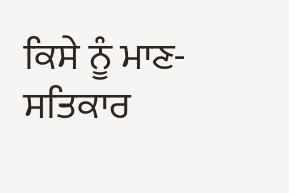ਕਿਸੇ ਨੂੰ ਮਾਣ-ਸਤਿਕਾਰ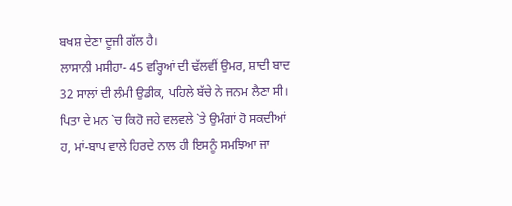ਬਖਸ਼ ਦੇਣਾ ਦੂਜੀ ਗੱਲ ਹੈ।
ਲਾਸਾਨੀ ਮਸੀਹਾ- 45 ਵਰ੍ਹਿਆਂ ਦੀ ਢੱਲਵੀਂ ਉਮਰ, ਸ਼ਾਦੀ ਬਾਦ 32 ਸਾਲਾਂ ਦੀ ਲੰਮੀ ਉਡੀਕ, ਪਹਿਲੇ ਬੱਚੇ ਨੇ ਜਨਮ ਲੈਣਾ ਸੀ। ਪਿਤਾ ਦੇ ਮਨ `ਚ ਕਿਹੋ ਜਹੇ ਵਲਵਲੇ `ਤੇ ਉਮੰਗਾਂ ਹੋ ਸਕਦੀਆਂ ਹ, ਮਾਂ-ਬਾਪ ਵਾਲੇ ਹਿਰਦੇ ਨਾਲ ਹੀ ਇਸਨੂੰ ਸਮਝਿਆ ਜਾ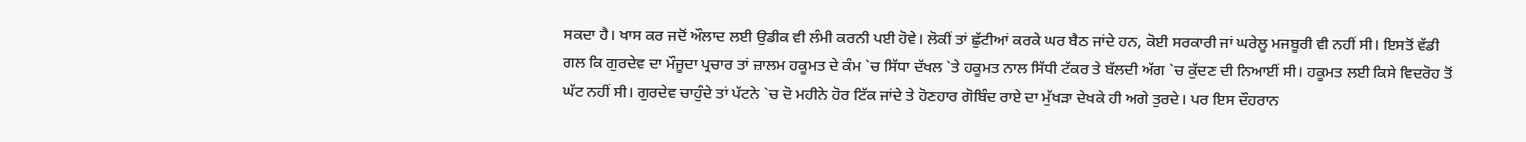ਸਕਦਾ ਹੈ। ਖਾਸ ਕਰ ਜਦੋਂ ਔਲਾਦ ਲਈ ਉਡੀਕ ਵੀ ਲੰਮੀ ਕਰਨੀ ਪਈ ਹੋਵੇ। ਲੋਕੀਂ ਤਾਂ ਛੁੱਟੀਆਂ ਕਰਕੇ ਘਰ ਬੈਠ ਜਾਂਦੇ ਹਨ, ਕੋਈ ਸਰਕਾਰੀ ਜਾਂ ਘਰੇਲੂ ਮਜਬੂਰੀ ਵੀ ਨਹੀਂ ਸੀ। ਇਸਤੋਂ ਵੱਡੀ ਗਲ ਕਿ ਗੁਰਦੇਵ ਦਾ ਮੌਜੂਦਾ ਪ੍ਰਚਾਰ ਤਾਂ ਜ਼ਾਲਮ ਹਕੂਮਤ ਦੇ ਕੰਮ `ਚ ਸਿੱਧਾ ਦੱਖਲ `ਤੇ ਹਕੂਮਤ ਨਾਲ ਸਿੱਧੀ ਟੱਕਰ ਤੇ ਬੱਲਦੀ ਅੱਗ `ਚ ਕੁੱਦਣ ਦੀ ਨਿਆਈਂ ਸੀ। ਹਕੂਮਤ ਲਈ ਕਿਸੇ ਵਿਦਰੋਹ ਤੋਂ ਘੱਟ ਨਹੀਂ ਸੀ। ਗੁਰਦੇਵ ਚਾਹੁੰਦੇ ਤਾਂ ਪੱਟਨੇ `ਚ ਦੋ ਮਹੀਨੇ ਹੋਰ ਟਿੱਕ ਜਾਂਦੇ ਤੇ ਹੋਣਹਾਰ ਗੋਬਿੰਦ ਰਾਏ ਦਾ ਮੁੱਖੜਾ ਦੇਖਕੇ ਹੀ ਅਗੇ ਤੁਰਦੇ। ਪਰ ਇਸ ਦੌਹਰਾਨ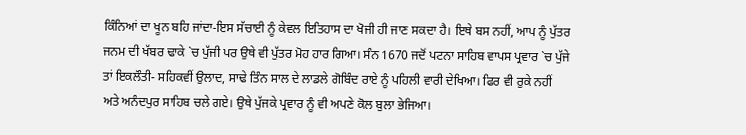ਕਿੰਨਿਆਂ ਦਾ ਖੂਨ ਬਹਿ ਜਾਂਦਾ-ਇਸ ਸੱਚਾਈ ਨੂੰ ਕੇਵਲ ਇਤਿਹਾਸ ਦਾ ਖੋਜੀ ਹੀ ਜਾਣ ਸਕਦਾ ਹੈ। ਇਥੇ ਬਸ ਨਹੀਂ, ਆਪ ਨੂੰ ਪੁੱਤਰ ਜਨਮ ਦੀ ਖੱਬਰ ਢਾਕੇ `ਚ ਪੁੱਜੀ ਪਰ ਉਥੇ ਵੀ ਪੁੱਤਰ ਮੋਹ ਹਾਰ ਗਿਆ। ਸੰਨ 1670 ਜਦੋਂ ਪਟਨਾ ਸਾਹਿਬ ਵਾਪਸ ਪ੍ਰਵਾਰ `ਚ ਪੁੱਜੇ ਤਾਂ ਇਕਲੌਤੀ- ਸਹਿਕਵੀਂ ਉਲਾਦ, ਸਾਢੇ ਤਿੰਨ ਸਾਲ ਦੇ ਲਾਡਲੇ ਗੋਬਿੰਦ ਰਾਏ ਨੂੰ ਪਹਿਲੀ ਵਾਰੀ ਦੇਖਿਆ। ਫਿਰ ਵੀ ਰੁਕੇ ਨਹੀਂ ਅਤੇ ਅਨੰਦਪੁਰ ਸਾਹਿਬ ਚਲੇ ਗਏ। ਉਥੇ ਪੁੱਜਕੇ ਪ੍ਰਵਾਰ ਨੂੰ ਵੀ ਅਪਣੇ ਕੋਲ ਬੁਲਾ ਭੇਜਿਆ।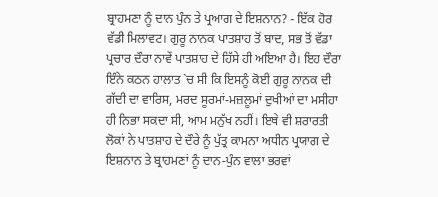ਬ੍ਰਾਹਮਣਾ ਨੂੰ ਦਾਨ ਪੁੰਨ ਤੇ ਪ੍ਰਆਗ ਦੇ ਇਸ਼ਨਾਨ? - ਇੱਕ ਹੋਰ ਵੱਡੀ ਮਿਲਾਵਟ। ਗੁਰੂ ਨਾਨਕ ਪਾਤਸ਼ਾਹ ਤੋਂ ਬਾਦ, ਸਭ ਤੋਂ ਵੱਡਾ ਪ੍ਰਚਾਰ ਦੌਰਾ ਨਾਵੇਂ ਪਾਤਸ਼ਾਹ ਦੇ ਹਿੱਸੇ ਹੀ ਅਇਆ ਹੈ। ਇਹ ਦੌਰਾ ਇੰਨੇ ਕਠਨ ਹਾਲਾਤ `ਚ ਸੀ ਕਿ ਇਸਨੂੰ ਕੋਈ ਗੁਰੂ ਨਾਨਕ ਦੀ ਗੱਦੀ ਦਾ ਵਾਰਿਸ, ਮਰਦ ਸੂਰਮਾਂ-ਮਜ਼ਲੂਮਾਂ ਦੁਖੀਆਂ ਦਾ ਮਸੀਹਾ ਹੀ ਨਿਭਾ ਸਕਦਾ ਸੀ, ਆਮ ਮਨੁੱਖ ਨਹੀਂ। ਇਥੇ ਵੀ ਸ਼ਰਾਰਤੀ ਲੋਕਾਂ ਨੇ ਪਾਤਸ਼ਾਹ ਦੇ ਦੌਰੇ ਨੂੰ ਪੁੱਤ੍ਰ ਕਾਮਨਾ ਅਧੀਨ ਪ੍ਰਯਾਗ ਦੇ ਇਸ਼ਨਾਨ ਤੇ ਬ੍ਰਾਹਮਣਾਂ ਨੂੰ ਦਾਨ-ਪੁੰਨ ਵਾਲਾ ਭਰਵਾਂ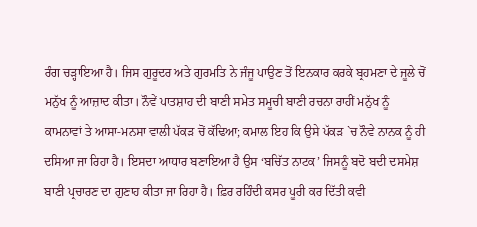ਰੰਗ ਚੜ੍ਹਾਇਆ ਹੈ। ਜਿਸ ਗੁਰੂਦਰ ਅਤੇ ਗੁਰਮਤਿ ਨੇ ਜੰਜੂ ਪਾਉਣ ਤੋਂ ਇਨਕਾਰ ਕਰਕੇ ਬ੍ਰਹਮਣਾ ਦੇ ਜੂਲੇ ਚੋਂ ਮਨੁੱਖ ਨੂੰ ਆਜ਼ਾਦ ਕੀਤਾ। ਨੌਵੇਂ ਪਾਤਸ਼ਾਹ ਦੀ ਬਾਣੀ ਸਮੇਤ ਸਮੂਚੀ ਬਾਣੀ ਰਚਨਾ ਰਾਹੀਂ ਮਨੁੱਖ ਨੂੰ ਕਾਮਨਾਵਾਂ ਤੇ ਆਸਾ-ਮਨਸਾ ਵਾਲੀ ਪੱਕੜ ਚੋਂ ਕੱਢਿਆ; ਕਮਾਲ ਇਹ ਕਿ ਉਸੇ ਪੱਕੜ `ਚ ਨੌਵੇ ਨਾਨਕ ਨੂੰ ਹੀ ਦਸਿਆ ਜਾ ਰਿਹਾ ਹੈ। ਇਸਦਾ ਆਧਾਰ ਬਣਾਇਆ ਹੈ ਉਸ ‘ਬਚਿੱਤ ਨਾਟਕ’ ਜਿਸਨੂੰ ਬਦੋ ਬਦੀ ਦਸਮੇਸ਼ ਬਾਣੀ ਪ੍ਰਚਾਰਣ ਦਾ ਗੁਣਾਹ ਕੀਤਾ ਜਾ ਰਿਹਾ ਹੈ। ਫ਼ਿਰ ਰਹਿੰਦੀ ਕਸਰ ਪੂਰੀ ਕਰ ਦਿੱਤੀ ਕਵੀ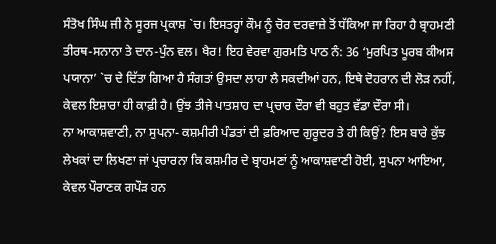ਸੰਤੋਖ ਸਿੰਘ ਜੀ ਨੇ ਸੂਰਜ ਪ੍ਰਕਾਸ਼ `ਚ। ਇਸਤਰ੍ਹਾਂ ਕੌਮ ਨੂੰ ਚੋਰ ਦਰਵਾਜ਼ੇ ਤੋਂ ਧੱਕਿਆ ਜਾ ਰਿਹਾ ਹੈ ਬ੍ਰਾਹਮਣੀ ਤੀਰਥ-ਸਨਾਨਾ ਤੇ ਦਾਨ-ਪੁੰਨ ਵਲ। ਖੈਰ! ਇਹ ਵੇਰਵਾ ਗੁਰਮਤਿ ਪਾਠ ਨੰ: 36 ‘ਮੁਰਪਿਤ ਪੂਰਬ ਕੀਅਸ ਪਯਾਨਾ’ `ਚ ਦੇ ਦਿੱਤਾ ਗਿਆ ਹੈ ਸੰਗਤਾਂ ਉਸਦਾ ਲਾਹਾ ਲੈ ਸਕਦੀਆਂ ਹਨ, ਇਥੇ ਦੋਹਰਾਨ ਦੀ ਲੋੜ ਨਹੀਂ, ਕੇਵਲ ਇਸ਼ਾਰਾ ਹੀ ਕਾਫ਼ੀ ਹੈ। ਉਂਝ ਤੀਜੇ ਪਾਤਸ਼ਾਹ ਦਾ ਪ੍ਰਚਾਰ ਦੌਰਾ ਵੀ ਬਹੁਤ ਵੱਡਾ ਦੌਰਾ ਸੀ।
ਨਾ ਆਕਾਸ਼ਵਾਣੀ, ਨਾ ਸੁਪਨਾ- ਕਸ਼ਮੀਰੀ ਪੰਡਤਾਂ ਦੀ ਫ਼ਰਿਆਦ ਗੁਰੂਦਰ ਤੇ ਹੀ ਕਿਉਂ? ਇਸ ਬਾਰੇ ਕੁੱਝ ਲੇਖਕਾਂ ਦਾ ਲਿਖਣਾ ਜਾਂ ਪ੍ਰਚਾਰਨਾ ਕਿ ਕਸ਼ਮੀਰ ਦੇ ਬ੍ਰਾਹਮਣਾਂ ਨੂੰ ਆਕਾਸ਼ਵਾਣੀ ਹੋਈ, ਸੁਪਨਾ ਆਇਆ, ਕੇਵਲ ਪੌਰਾਣਕ ਗਪੌੜ ਹਨ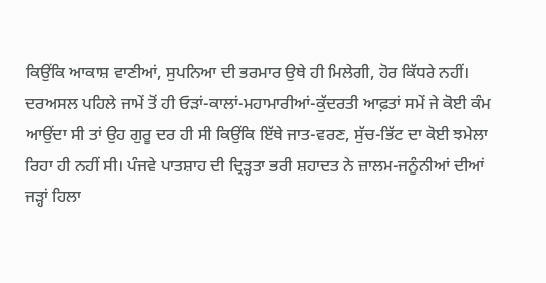ਕਿਉਂਕਿ ਆਕਾਸ਼ ਵਾਣੀਆਂ, ਸੁਪਨਿਆ ਦੀ ਭਰਮਾਰ ਉਥੇ ਹੀ ਮਿਲੇਗੀ, ਹੋਰ ਕਿੱਧਰੇ ਨਹੀਂ। ਦਰਅਸਲ ਪਹਿਲੇ ਜਾਮੇਂ ਤੋਂ ਹੀ ਓੜਾਂ-ਕਾਲਾਂ-ਮਹਾਮਾਰੀਆਂ-ਕੁੱਦਰਤੀ ਆਫ਼ਤਾਂ ਸਮੇਂ ਜੇ ਕੋਈ ਕੰਮ ਆਉਂਦਾ ਸੀ ਤਾਂ ਉਹ ਗੁਰੂ ਦਰ ਹੀ ਸੀ ਕਿਉਂਕਿ ਇੱਥੇ ਜਾਤ-ਵਰਣ, ਸੁੱਚ-ਭਿੱਟ ਦਾ ਕੋਈ ਝਮੇਲਾ ਰਿਹਾ ਹੀ ਨਹੀਂ ਸੀ। ਪੰਜਵੇ ਪਾਤਸ਼ਾਹ ਦੀ ਦ੍ਰਿੜ੍ਹਤਾ ਭਰੀ ਸ਼ਹਾਦਤ ਨੇ ਜ਼ਾਲਮ-ਜਨੂੰਨੀਆਂ ਦੀਆਂ ਜੜ੍ਹਾਂ ਹਿਲਾ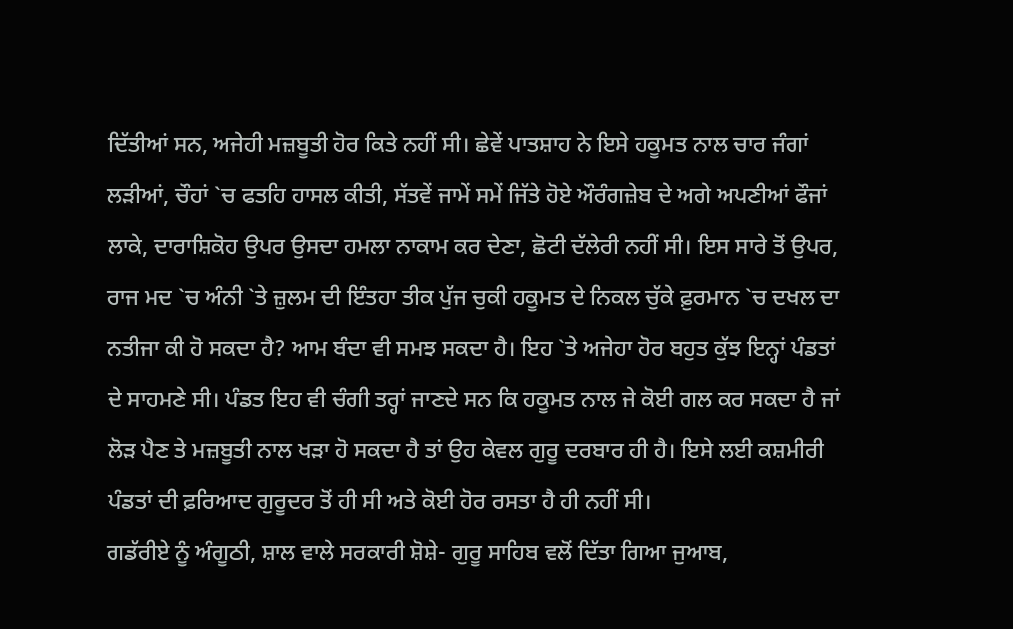ਦਿੱਤੀਆਂ ਸਨ, ਅਜੇਹੀ ਮਜ਼ਬੂਤੀ ਹੋਰ ਕਿਤੇ ਨਹੀਂ ਸੀ। ਛੇਵੇਂ ਪਾਤਸ਼ਾਹ ਨੇ ਇਸੇ ਹਕੂਮਤ ਨਾਲ ਚਾਰ ਜੰਗਾਂ ਲੜੀਆਂ, ਚੌਹਾਂ `ਚ ਫਤਹਿ ਹਾਸਲ ਕੀਤੀ, ਸੱਤਵੇਂ ਜਾਮੇਂ ਸਮੇਂ ਜਿੱਤੇ ਹੋਏ ਔਰੰਗਜ਼ੇਬ ਦੇ ਅਗੇ ਅਪਣੀਆਂ ਫੌਜਾਂ ਲਾਕੇ, ਦਾਰਾਸ਼ਿਕੋਹ ਉਪਰ ਉਸਦਾ ਹਮਲਾ ਨਾਕਾਮ ਕਰ ਦੇਣਾ, ਛੋਟੀ ਦੱਲੇਰੀ ਨਹੀਂ ਸੀ। ਇਸ ਸਾਰੇ ਤੋਂ ਉਪਰ, ਰਾਜ ਮਦ `ਚ ਅੰਨੀ `ਤੇ ਜ਼ੁਲਮ ਦੀ ਇੰਤਹਾ ਤੀਕ ਪੁੱਜ ਚੁਕੀ ਹਕੂਮਤ ਦੇ ਨਿਕਲ ਚੁੱਕੇ ਫ਼ੁਰਮਾਨ `ਚ ਦਖਲ ਦਾ ਨਤੀਜਾ ਕੀ ਹੋ ਸਕਦਾ ਹੈ? ਆਮ ਬੰਦਾ ਵੀ ਸਮਝ ਸਕਦਾ ਹੈ। ਇਹ `ਤੇ ਅਜੇਹਾ ਹੋਰ ਬਹੁਤ ਕੁੱਝ ਇਨ੍ਹਾਂ ਪੰਡਤਾਂ ਦੇ ਸਾਹਮਣੇ ਸੀ। ਪੰਡਤ ਇਹ ਵੀ ਚੰਗੀ ਤਰ੍ਹਾਂ ਜਾਣਦੇ ਸਨ ਕਿ ਹਕੂਮਤ ਨਾਲ ਜੇ ਕੋਈ ਗਲ ਕਰ ਸਕਦਾ ਹੈ ਜਾਂ ਲੋੜ ਪੈਣ ਤੇ ਮਜ਼ਬੂਤੀ ਨਾਲ ਖੜਾ ਹੋ ਸਕਦਾ ਹੈ ਤਾਂ ਉਹ ਕੇਵਲ ਗੁਰੂ ਦਰਬਾਰ ਹੀ ਹੈ। ਇਸੇ ਲਈ ਕਸ਼ਮੀਰੀ ਪੰਡਤਾਂ ਦੀ ਫ਼ਰਿਆਦ ਗੁਰੂਦਰ ਤੋਂ ਹੀ ਸੀ ਅਤੇ ਕੋਈ ਹੋਰ ਰਸਤਾ ਹੈ ਹੀ ਨਹੀਂ ਸੀ।
ਗਡੱਰੀਏ ਨੂੰ ਅੰਗੂਠੀ, ਸ਼ਾਲ ਵਾਲੇ ਸਰਕਾਰੀ ਸ਼ੋਸ਼ੇ- ਗੁਰੂ ਸਾਹਿਬ ਵਲੋਂ ਦਿੱਤਾ ਗਿਆ ਜੁਆਬ,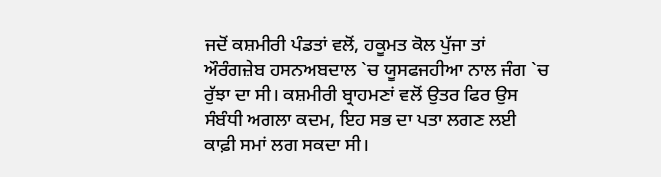ਜਦੋਂ ਕਸ਼ਮੀਰੀ ਪੰਡਤਾਂ ਵਲੋਂ, ਹਕੂਮਤ ਕੋਲ ਪੁੱਜਾ ਤਾਂ ਔਰੰਗਜ਼ੇਬ ਹਸਨਅਬਦਾਲ `ਚ ਯੂਸਫਜਹੀਆ ਨਾਲ ਜੰਗ `ਚ ਰੁੱਝਾ ਦਾ ਸੀ। ਕਸ਼ਮੀਰੀ ਬ੍ਰਾਹਮਣਾਂ ਵਲੋਂ ਉਤਰ ਫਿਰ ਉਸ ਸੰਬੰਧੀ ਅਗਲਾ ਕਦਮ, ਇਹ ਸਭ ਦਾ ਪਤਾ ਲਗਣ ਲਈ ਕਾਫ਼ੀ ਸਮਾਂ ਲਗ ਸਕਦਾ ਸੀ।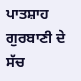ਪਾਤਸ਼ਾਹ ਗੁਰਬਾਣੀ ਦੇ ਸੱਚ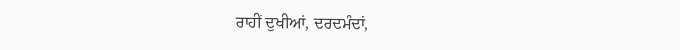ਰਾਹੀਂ ਦੁਖੀਆਂ, ਦਰਦਮੰਦਾਂ,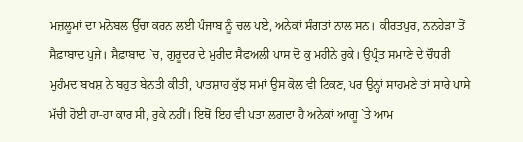ਮਜ਼ਲੂਮਾਂ ਦਾ ਮਨੋਬਲ ਉੱਚਾ ਕਰਨ ਲਈ ਪੰਜਾਬ ਨੂੰ ਚਲ ਪਏ, ਅਨੇਕਾਂ ਸੰਗਤਾਂ ਨਾਲ ਸਨ। ਕੀਰਤਪੁਰ, ਨਨਹੇੜਾ ਤੋਂ ਸੈਫ਼ਾਬਾਦ ਪੁਜੇ। ਸੈਫ਼ਾਬਾਦ `ਚ, ਗੁਰੂਦਰ ਦੇ ਮੁਰੀਦ ਸੈਫਅਲੀ ਪਾਸ ਦੋ ਕੁ ਮਹੀਨੇ ਰੁਕੇ। ਉਪ੍ਰੰਤ ਸਮਾਣੇ ਦੇ ਚੌਧਰੀ ਮੁਹੰਮਦ ਬਖਸ਼ ਨੇ ਬਹੁਤ ਬੇਨਤੀ ਕੀਤੀ, ਪਾਤਸ਼ਾਹ ਕੁੱਝ ਸਮਾਂ ਉਸ ਕੋਲ ਵੀ ਟਿਕਣ, ਪਰ ਉਨ੍ਹਾਂ ਸਾਹਮਣੇ ਤਾਂ ਸਾਰੇ ਪਾਸੇ ਮੱਚੀ ਹੋਈ ਹਾ-ਹਾ ਕਾਰ ਸੀ, ਰੁਕੇ ਨਹੀਂ। ਇਥੋਂ ਇਹ ਵੀ ਪਤਾ ਲਗਦਾ ਹੈ ਅਨੇਕਾਂ ਆਗੂ `ਤੇ ਆਮ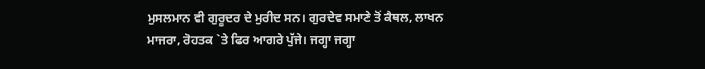ਮੁਸਲਮਾਨ ਵੀ ਗੁਰੂਦਰ ਦੇ ਮੁਰੀਦ ਸਨ। ਗੁਰਦੇਵ ਸਮਾਣੇ ਤੋਂ ਕੈਥਲ, ਲਾਖਨ ਮਾਜਰਾ, ਰੋਹਤਕ `ਤੇ ਫਿਰ ਆਗਰੇ ਪੁੱਜੇ। ਜਗ੍ਹਾ ਜਗ੍ਹਾ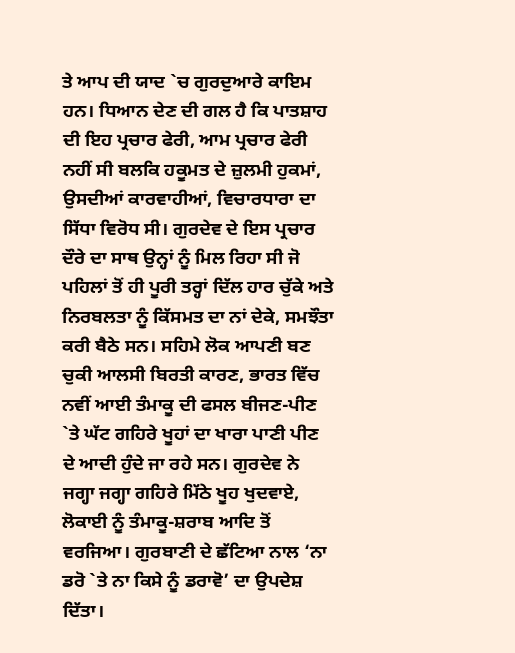ਤੇ ਆਪ ਦੀ ਯਾਦ `ਚ ਗੁਰਦੁਆਰੇ ਕਾਇਮ ਹਨ। ਧਿਆਨ ਦੇਣ ਦੀ ਗਲ ਹੈ ਕਿ ਪਾਤਸ਼ਾਹ ਦੀ ਇਹ ਪ੍ਰਚਾਰ ਫੇਰੀ, ਆਮ ਪ੍ਰਚਾਰ ਫੇਰੀ ਨਹੀਂ ਸੀ ਬਲਕਿ ਹਕੂਮਤ ਦੇ ਜ਼ੁਲਮੀ ਹੁਕਮਾਂ, ਉਸਦੀਆਂ ਕਾਰਵਾਹੀਆਂ, ਵਿਚਾਰਧਾਰਾ ਦਾ ਸਿੱਧਾ ਵਿਰੋਧ ਸੀ। ਗੁਰਦੇਵ ਦੇ ਇਸ ਪ੍ਰਚਾਰ ਦੌਰੇ ਦਾ ਸਾਥ ਉਨ੍ਹਾਂ ਨੂੰ ਮਿਲ ਰਿਹਾ ਸੀ ਜੋ ਪਹਿਲਾਂ ਤੋਂ ਹੀ ਪੂਰੀ ਤਰ੍ਹਾਂ ਦਿੱਲ ਹਾਰ ਚੁੱਕੇ ਅਤੇ ਨਿਰਬਲਤਾ ਨੂੰ ਕਿੱਸਮਤ ਦਾ ਨਾਂ ਦੇਕੇ, ਸਮਝੌਤਾ ਕਰੀ ਬੈਠੇ ਸਨ। ਸਹਿਮੇ ਲੋਕ ਆਪਣੀ ਬਣ ਚੁਕੀ ਆਲਸੀ ਬਿਰਤੀ ਕਾਰਣ, ਭਾਰਤ ਵਿੱਚ ਨਵੀਂ ਆਈ ਤੰਮਾਕੂ ਦੀ ਫਸਲ ਬੀਜਣ-ਪੀਣ `ਤੇ ਘੱਟ ਗਹਿਰੇ ਖੂਹਾਂ ਦਾ ਖਾਰਾ ਪਾਣੀ ਪੀਣ ਦੇ ਆਦੀ ਹੁੰਦੇ ਜਾ ਰਹੇ ਸਨ। ਗੁਰਦੇਵ ਨੇ ਜਗ੍ਹਾ ਜਗ੍ਹਾ ਗਹਿਰੇ ਮਿੱਠੇ ਖੂਹ ਖੁਦਵਾਏ, ਲੋਕਾਈ ਨੂੰ ਤੰਮਾਕੂ-ਸ਼ਰਾਬ ਆਦਿ ਤੋਂ ਵਰਜਿਆ। ਗੁਰਬਾਣੀ ਦੇ ਛੱਟਿਆ ਨਾਲ ‘ਨਾ ਡਰੋ `ਤੇ ਨਾ ਕਿਸੇ ਨੂੰ ਡਰਾਵੋ’ ਦਾ ਉਪਦੇਸ਼ ਦਿੱਤਾ।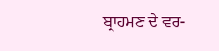ਬ੍ਰਾਹਮਣ ਦੇ ਵਰ-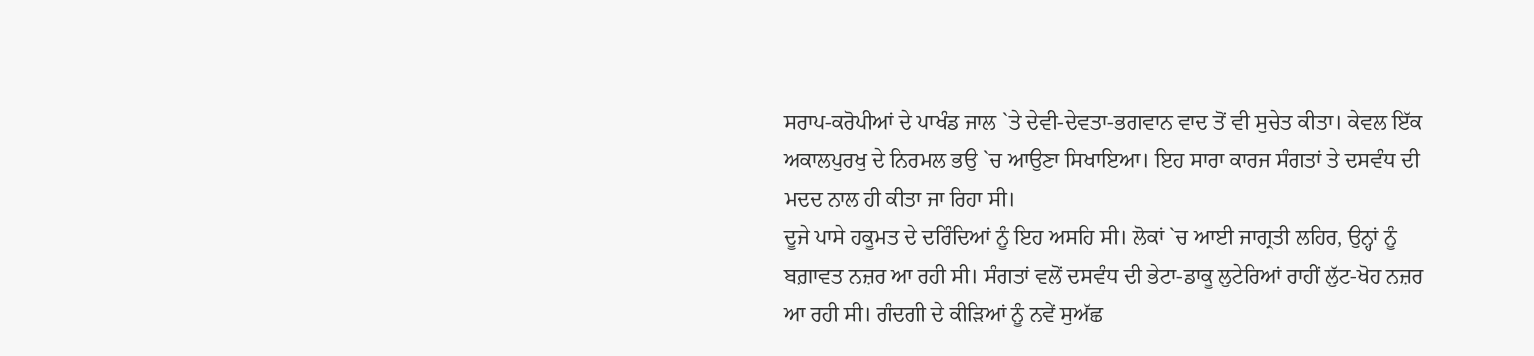ਸਰਾਪ-ਕਰੋਪੀਆਂ ਦੇ ਪਾਖੰਡ ਜਾਲ `ਤੇ ਦੇਵੀ-ਦੇਵਤਾ-ਭਗਵਾਨ ਵਾਦ ਤੋਂ ਵੀ ਸੁਚੇਤ ਕੀਤਾ। ਕੇਵਲ ਇੱਕ ਅਕਾਲਪੁਰਖੁ ਦੇ ਨਿਰਮਲ ਭਉ `ਚ ਆਉਣਾ ਸਿਖਾਇਆ। ਇਹ ਸਾਰਾ ਕਾਰਜ ਸੰਗਤਾਂ ਤੇ ਦਸਵੰਧ ਦੀ ਮਦਦ ਨਾਲ ਹੀ ਕੀਤਾ ਜਾ ਰਿਹਾ ਸੀ।
ਦੂਜੇ ਪਾਸੇ ਹਕੂਮਤ ਦੇ ਦਰਿੰਦਿਆਂ ਨੂੰ ਇਹ ਅਸਹਿ ਸੀ। ਲੋਕਾਂ `ਚ ਆਈ ਜਾਗ੍ਰਤੀ ਲਹਿਰ, ਉਨ੍ਹਾਂ ਨੂੰ ਬਗ਼ਾਵਤ ਨਜ਼ਰ ਆ ਰਹੀ ਸੀ। ਸੰਗਤਾਂ ਵਲੋਂ ਦਸਵੰਧ ਦੀ ਭੇਟਾ-ਡਾਕੂ ਲੁਟੇਰਿਆਂ ਰਾਹੀਂ ਲੁੱਟ-ਖੋਹ ਨਜ਼ਰ ਆ ਰਹੀ ਸੀ। ਗੰਦਗੀ ਦੇ ਕੀੜਿਆਂ ਨੂੰ ਨਵੇਂ ਸੁਅੱਛ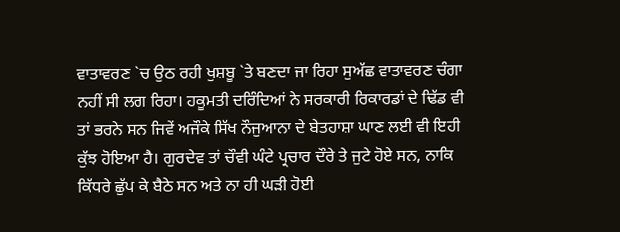ਵਾਤਾਵਰਣ `ਚ ਉਠ ਰਹੀ ਖੁਸ਼ਬੂ `ਤੇ ਬਣਦਾ ਜਾ ਰਿਹਾ ਸੁਅੱਛ ਵਾਤਾਵਰਣ ਚੰਗਾ ਨਹੀਂ ਸੀ ਲਗ ਰਿਹਾ। ਹਕੂਮਤੀ ਦਰਿੰਦਿਆਂ ਨੇ ਸਰਕਾਰੀ ਰਿਕਾਰਡਾਂ ਦੇ ਢਿੱਡ ਵੀ ਤਾਂ ਭਰਨੇ ਸਨ ਜਿਵੇਂ ਅਜੌਕੇ ਸਿੱਖ ਨੌਜੁਆਨਾ ਦੇ ਬੇਤਹਾਸ਼ਾ ਘਾਣ ਲਈ ਵੀ ਇਹੀ ਕੁੱਝ ਹੋਇਆ ਹੈ। ਗੁਰਦੇਵ ਤਾਂ ਚੌਵੀ ਘੰਟੇ ਪ੍ਰਚਾਰ ਦੌਰੇ ਤੇ ਜੁਟੇ ਹੋਏ ਸਨ, ਨਾਕਿ ਕਿੱਧਰੇ ਛੁੱਪ ਕੇ ਬੈਠੇ ਸਨ ਅਤੇ ਨਾ ਹੀ ਘੜੀ ਹੋਈ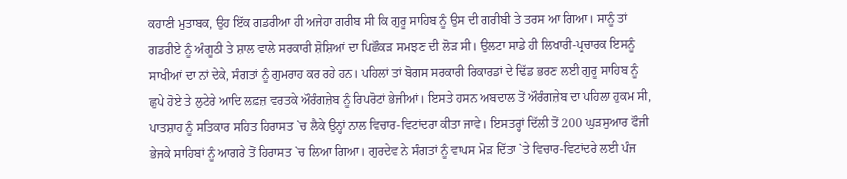ਕਹਾਣੀ ਮੁਤਾਬਕ, ਉਹ ਇੱਕ ਗਡਰੀਆ ਹੀ ਅਜੇਹਾ ਗਰੀਬ ਸੀ ਕਿ ਗੁਰੂ ਸਾਹਿਬ ਨੂੰ ਉਸ ਦੀ ਗਰੀਬੀ ਤੇ ਤਰਸ ਆ ਗਿਆ। ਸਾਨੂੰ ਤਾਂ ਗਡਰੀਏ ਨੂੰ ਅੰਗੂਠੀ ਤੇ ਸ਼ਾਲ ਵਾਲੇ ਸਰਕਾਰੀ ਸ਼ੋਸ਼ਿਆਂ ਦਾ ਪਿਛੌਕੜ ਸਮਝਣ ਦੀ ਲੋੜ ਸੀ। ਉਲਟਾ ਸਾਡੇ ਹੀ ਲਿਖਾਰੀ-ਪ੍ਰਚਾਰਕ ਇਸਨੂੰ ਸਾਖੀਆਂ ਦਾ ਨਾਂ ਦੇਕੇ, ਸੰਗਤਾਂ ਨੂੰ ਗੁਮਰਾਹ ਕਰ ਰਹੇ ਹਨ। ਪਹਿਲਾਂ ਤਾਂ ਬੋਗਸ ਸਰਕਾਰੀ ਰਿਕਾਰਡਾਂ ਦੇ ਢਿੱਡ ਭਰਣ ਲਈ ਗੁਰੂ ਸਾਹਿਬ ਨੂੰ ਛੁਪੇ ਹੋਏ ਤੇ ਲੁਟੇਰੇ ਆਦਿ ਲਫ਼ਜ਼ ਵਰਤਕੇ ਔਰੰਗਜ਼ੇਬ ਨੂੰ ਰਿਪਰੋਟਾਂ ਭੇਜੀਆਂ। ਇਸਤੇ ਹਸਨ ਅਬਦਾਲ ਤੋਂ ਔਰੰਗਜ਼ੇਬ ਦਾ ਪਹਿਲਾ ਹੁਕਮ ਸੀ, ਪਾਤਸ਼ਾਹ ਨੂੰ ਸਤਿਕਾਰ ਸਹਿਤ ਹਿਰਾਸਤ `ਚ ਲੈਕੇ ਉਨ੍ਹਾਂ ਨਾਲ ਵਿਚਾਰ-ਵਿਟਾਂਦਰਾ ਕੀਤਾ ਜਾਵੇ। ਇਸਤਰ੍ਹਾਂ ਦਿੱਲੀ ਤੋਂ 200 ਘੁੜਸੁਆਰ ਫੌਜੀ ਭੇਜਕੇ ਸਾਹਿਬਾਂ ਨੂੰ ਆਗਰੇ ਤੋਂ ਹਿਰਾਸਤ `ਚ ਲਿਆ ਗਿਆ। ਗੁਰਦੇਵ ਨੇ ਸੰਗਤਾਂ ਨੂੰ ਵਾਪਸ ਮੋੜ ਦਿੱਤਾ `ਤੇ ਵਿਚਾਰ-ਵਿਟਾਂਦਰੇ ਲਈ ਪੰਜ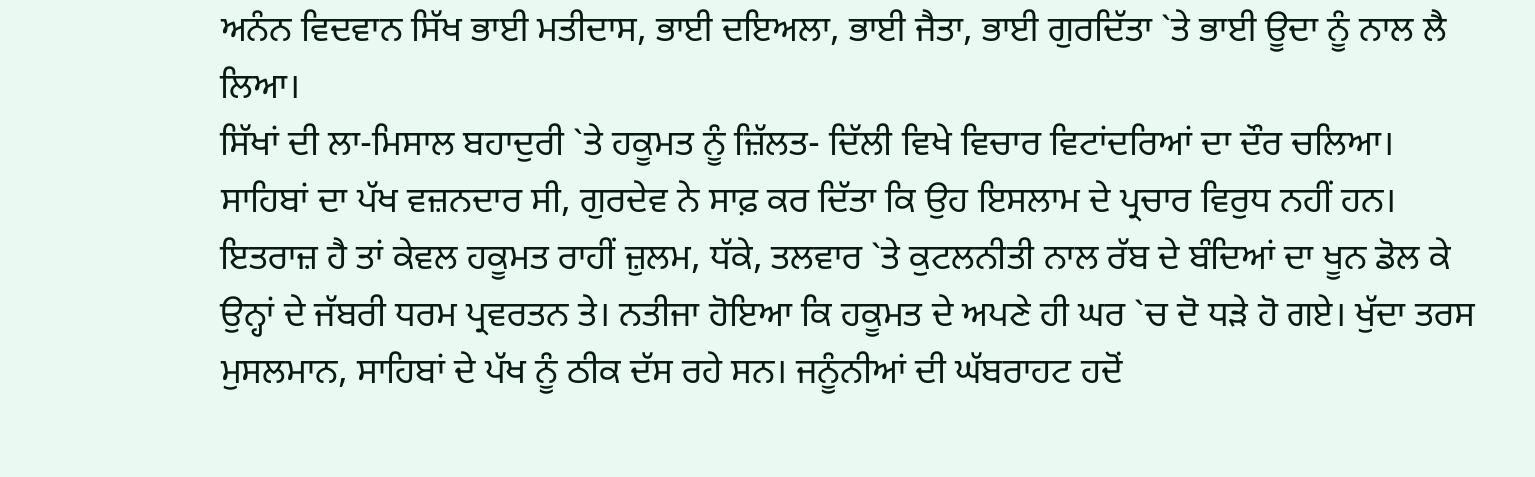ਅਨੰਨ ਵਿਦਵਾਨ ਸਿੱਖ ਭਾਈ ਮਤੀਦਾਸ, ਭਾਈ ਦਇਅਲਾ, ਭਾਈ ਜੈਤਾ, ਭਾਈ ਗੁਰਦਿੱਤਾ `ਤੇ ਭਾਈ ਊਦਾ ਨੂੰ ਨਾਲ ਲੈ ਲਿਆ।
ਸਿੱਖਾਂ ਦੀ ਲਾ-ਮਿਸਾਲ ਬਹਾਦੁਰੀ `ਤੇ ਹਕੂਮਤ ਨੂੰ ਜ਼ਿੱਲਤ- ਦਿੱਲੀ ਵਿਖੇ ਵਿਚਾਰ ਵਿਟਾਂਦਰਿਆਂ ਦਾ ਦੌਰ ਚਲਿਆ। ਸਾਹਿਬਾਂ ਦਾ ਪੱਖ ਵਜ਼ਨਦਾਰ ਸੀ, ਗੁਰਦੇਵ ਨੇ ਸਾਫ਼ ਕਰ ਦਿੱਤਾ ਕਿ ਉਹ ਇਸਲਾਮ ਦੇ ਪ੍ਰਚਾਰ ਵਿਰੁਧ ਨਹੀਂ ਹਨ। ਇਤਰਾਜ਼ ਹੈ ਤਾਂ ਕੇਵਲ ਹਕੂਮਤ ਰਾਹੀਂ ਜ਼ੁਲਮ, ਧੱਕੇ, ਤਲਵਾਰ `ਤੇ ਕੁਟਲਨੀਤੀ ਨਾਲ ਰੱਬ ਦੇ ਬੰਦਿਆਂ ਦਾ ਖੂਨ ਡੋਲ ਕੇ ਉਨ੍ਹਾਂ ਦੇ ਜੱਬਰੀ ਧਰਮ ਪ੍ਰਵਰਤਨ ਤੇ। ਨਤੀਜਾ ਹੋਇਆ ਕਿ ਹਕੂਮਤ ਦੇ ਅਪਣੇ ਹੀ ਘਰ `ਚ ਦੋ ਧੜੇ ਹੋ ਗਏ। ਖੁੱਦਾ ਤਰਸ ਮੁਸਲਮਾਨ, ਸਾਹਿਬਾਂ ਦੇ ਪੱਖ ਨੂੰ ਠੀਕ ਦੱਸ ਰਹੇ ਸਨ। ਜਨੂੰਨੀਆਂ ਦੀ ਘੱਬਰਾਹਟ ਹਦੋਂ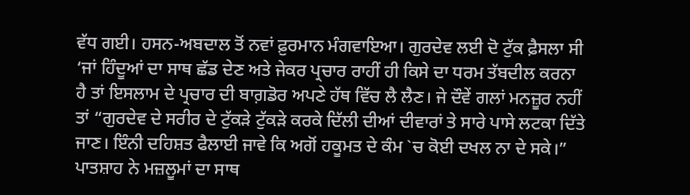ਵੱਧ ਗਈ। ਹਸਨ-ਅਬਦਾਲ ਤੋਂ ਨਵਾਂ ਫ਼ੁਰਮਾਨ ਮੰਗਵਾਇਆ। ਗੁਰਦੇਵ ਲਈ ਦੋ ਟੁੱਕ ਫ਼ੈਸਲਾ ਸੀ ‘ਜਾਂ ਹਿੰਦੂਆਂ ਦਾ ਸਾਥ ਛੱਡ ਦੇਣ ਅਤੇ ਜੇਕਰ ਪ੍ਰਚਾਰ ਰਾਹੀਂ ਹੀ ਕਿਸੇ ਦਾ ਧਰਮ ਤੱਬਦੀਲ ਕਰਨਾ ਹੈ ਤਾਂ ਇਸਲਾਮ ਦੇ ਪ੍ਰਚਾਰ ਦੀ ਬਾਗ਼ਡੋਰ ਅਪਣੇ ਹੱਥ ਵਿੱਚ ਲੈ ਲੈਣ। ਜੇ ਦੌਵੇਂ ਗਲਾਂ ਮਨਜ਼ੂਰ ਨਹੀਂ ਤਾਂ “ਗੁਰਦੇਵ ਦੇ ਸਰੀਰ ਦੇ ਟੁੱਕੜੇ ਟੁੱਕੜੇ ਕਰਕੇ ਦਿੱਲੀ ਦੀਆਂ ਦੀਵਾਰਾਂ ਤੇ ਸਾਰੇ ਪਾਸੇ ਲਟਕਾ ਦਿੱਤੇ ਜਾਣ। ਇੰਨੀ ਦਹਿਸ਼ਤ ਫੈਲਾਈ ਜਾਵੇ ਕਿ ਅਗੋਂ ਹਕੂਮਤ ਦੇ ਕੰਮ `ਚ ਕੋਈ ਦਖਲ ਨਾ ਦੇ ਸਕੇ।” ਪਾਤਸ਼ਾਹ ਨੇ ਮਜ਼ਲੂਮਾਂ ਦਾ ਸਾਥ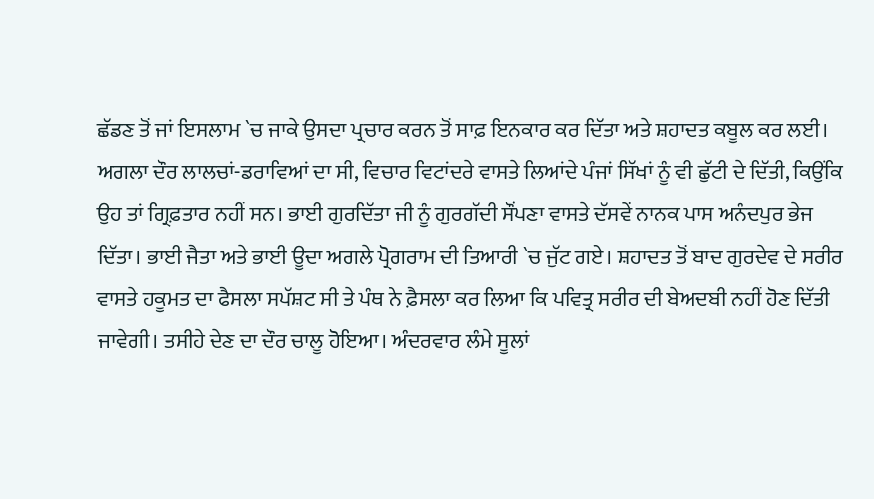ਛੱਡਣ ਤੋਂ ਜਾਂ ਇਸਲਾਮ `ਚ ਜਾਕੇ ਉਸਦਾ ਪ੍ਰਚਾਰ ਕਰਨ ਤੋਂ ਸਾਫ਼ ਇਨਕਾਰ ਕਰ ਦਿੱਤਾ ਅਤੇ ਸ਼ਹਾਦਤ ਕਬੂਲ ਕਰ ਲਈ।
ਅਗਲਾ ਦੌਰ ਲਾਲਚਾਂ-ਡਰਾਵਿਆਂ ਦਾ ਸੀ, ਵਿਚਾਰ ਵਿਟਾਂਦਰੇ ਵਾਸਤੇ ਲਿਆਂਦੇ ਪੰਜਾਂ ਸਿੱਖਾਂ ਨੂੰ ਵੀ ਛੁੱਟੀ ਦੇ ਦਿੱਤੀ, ਕਿਉਂਕਿ ਉਹ ਤਾਂ ਗ੍ਰਿਫ਼ਤਾਰ ਨਹੀਂ ਸਨ। ਭਾਈ ਗੁਰਦਿੱਤਾ ਜੀ ਨੂੰ ਗੁਰਗੱਦੀ ਸੌਂਪਣਾ ਵਾਸਤੇ ਦੱਸਵੇਂ ਨਾਨਕ ਪਾਸ ਅਨੰਦਪੁਰ ਭੇਜ ਦਿੱਤਾ। ਭਾਈ ਜੈਤਾ ਅਤੇ ਭਾਈ ਊਦਾ ਅਗਲੇ ਪ੍ਰੋਗਰਾਮ ਦੀ ਤਿਆਰੀ `ਚ ਜੁੱਟ ਗਏ। ਸ਼ਹਾਦਤ ਤੋਂ ਬਾਦ ਗੁਰਦੇਵ ਦੇ ਸਰੀਰ ਵਾਸਤੇ ਹਕੂਮਤ ਦਾ ਫੈਸਲਾ ਸਪੱਸ਼ਟ ਸੀ ਤੇ ਪੰਥ ਨੇ ਫ਼ੈਸਲਾ ਕਰ ਲਿਆ ਕਿ ਪਵਿਤ੍ਰ ਸਰੀਰ ਦੀ ਬੇਅਦਬੀ ਨਹੀਂ ਹੋਣ ਦਿੱਤੀ ਜਾਵੇਗੀ। ਤਸੀਹੇ ਦੇਣ ਦਾ ਦੌਰ ਚਾਲੂ ਹੋਇਆ। ਅੰਦਰਵਾਰ ਲੰਮੇ ਸੂਲਾਂ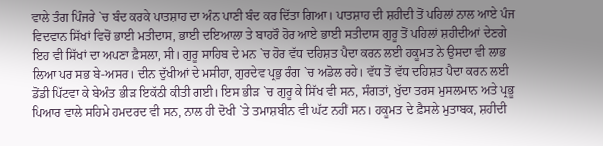ਵਾਲੇ ਤੰਗ ਪਿੰਜਰੇ `ਚ ਬੰਦ ਕਰਕੇ ਪਾਤਸ਼ਾਹ ਦਾ ਅੰਨ ਪਾਣੀ ਬੰਦ ਕਰ ਦਿੱਤਾ ਗਿਆ। ਪਾਤਸ਼ਾਹ ਦੀ ਸ਼ਹੀਦੀ ਤੋਂ ਪਹਿਲਾਂ ਨਾਲ ਆਏ ਪੰਜ ਵਿਦਵਾਨ ਸਿੱਖਾਂ ਵਿਚੋਂ ਭਾਈ ਮਤੀਦਾਸ, ਭਾਈ ਦਇਆਲਾ ਤੇ ਬਾਹਰੌ ਹੋਰ ਆਏ ਭਾਈ ਸਤੀਦਾਸ ਗੁਰੂ ਤੋਂ ਪਹਿਲਾਂ ਸ਼ਹੀਦੀਆਂ ਦੇਣਗੇ ਇਹ ਵੀ ਸਿੱਖਾਂ ਦਾ ਅਪਣਾ ਫ਼ੈਸਲਾ, ਸੀ। ਗੁਰੂ ਸਾਹਿਬ ਦੇ ਮਨ `ਚ ਹੋਰ ਵੱਧ ਦਹਿਸ਼ਤ ਪੈਦਾ ਕਰਨ ਲਈ ਹਕੂਮਤ ਨੇ ਉਸਦਾ ਵੀ ਲਾਭ ਲਿਆ ਪਰ ਸਭ ਬੇ-ਅਸਰ। ਦੀਨ ਦੁੱਖੀਆਂ ਦੇ ਮਸੀਹਾ, ਗੁਰਦੇਵ ਪ੍ਰਭੁ ਰੰਗ `ਚ ਅਡੋਲ ਰਹੇ। ਵੱਧ ਤੋਂ ਵੱਧ ਦਹਿਸ਼ਤ ਪੈਦਾ ਕਰਨ ਲਈ ਡੋਂਡੀ ਪਿੱਟਵਾ ਕੇ ਬੇਅੰਤ ਭੀੜ ਇਕੱਠੀ ਕੀਤੀ ਗਈ। ਇਸ ਭੀੜ `ਚ ਗੁਰੂ ਕੇ ਸਿੱਖ ਵੀ ਸਨ, ਸੰਗਤਾਂ, ਖੁੱਦਾ ਤਰਸ ਮੁਸਲਮਾਨ ਅਤੇ ਪ੍ਰਭੂ ਪਿਆਰ ਵਾਲੇ ਸਹਿਮੇ ਹਮਦਰਦ ਵੀ ਸਨ, ਨਾਲ ਹੀ ਦੋਖੀ `ਤੇ ਤਮਾਸ਼ਬੀਨ ਵੀ ਘੱਟ ਨਹੀਂ ਸਨ। ਹਕੂਮਤ ਦੇ ਫ਼ੈਸਲੇ ਮੁਤਾਬਕ, ਸ਼ਹੀਦੀ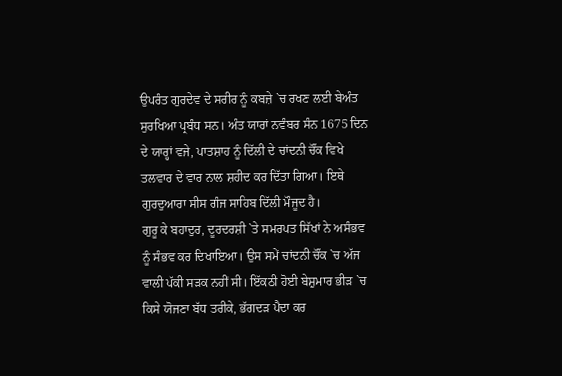ਉਪਰੰਤ ਗੁਰਦੇਵ ਦੇ ਸਰੀਰ ਨੂੰ ਕਬਜ਼ੇ `ਚ ਰਖਣ ਲਈ ਬੇਅੰਤ ਸੁਰਖਿਆ ਪ੍ਰਬੰਧ ਸਨ। ਅੰਤ ਯਾਰਾਂ ਨਵੰਬਰ ਸੰਨ 1675 ਦਿਨ ਦੇ ਯਾਰ੍ਹਾਂ ਵਜੇ, ਪਾਤਸ਼ਾਹ ਨੂੰ ਦਿੱਲੀ ਦੇ ਚਾਂਦਨੀ ਚੌਂਕ ਵਿਖੇ ਤਲਵਾਰ ਦੇ ਵਾਰ ਨਾਲ ਸ਼ਹੀਦ ਕਰ ਦਿੱਤਾ ਗਿਆ। ਇਥੇ ਗੁਰਦੁਆਰਾ ਸੀਸ ਗੰਜ ਸਾਹਿਬ ਦਿੱਲੀ ਮੌਜੂਦ ਹੈ।
ਗੁਰੂ ਕੇ ਬਹਾਦੁਰ, ਦੂਰਦਰਸ਼ੀ `ਤੇ ਸਮਰਪਤ ਸਿੱਖਾਂ ਨੇ ਅਸੰਭਵ ਨੂੰ ਸੰਭਵ ਕਰ ਦਿਖਾਇਆ। ਉਸ ਸਮੇਂ ਚਾਂਦਨੀ ਚੌਂਕ `ਚ ਅੱਜ ਵਾਲੀ ਪੱਕੀ ਸੜਕ ਨਹੀਂ ਸੀ। ਇੱਕਠੀ ਹੋਈ ਬੇਸ਼ੁਮਾਰ ਭੀੜ `ਚ ਕਿਸੇ ਯੋਜਣਾ ਬੱਧ ਤਰੀਕੇ, ਭੱਗਦੜ ਪੈਦਾ ਕਰ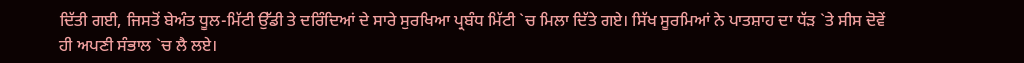ਦਿੱਤੀ ਗਈ, ਜਿਸਤੋਂ ਬੇਅੰਤ ਧੂਲ-ਮਿੱਟੀ ਉੱਡੀ ਤੇ ਦਰਿੰਦਿਆਂ ਦੇ ਸਾਰੇ ਸੁਰਖਿਆ ਪ੍ਰਬੰਧ ਮਿੱਟੀ `ਚ ਮਿਲਾ ਦਿੱਤੇ ਗਏ। ਸਿੱਖ ਸੂਰਮਿਆਂ ਨੇ ਪਾਤਸ਼ਾਹ ਦਾ ਧੱੜ `ਤੇ ਸੀਸ ਦੋਵੇਂ ਹੀ ਅਪਣੀ ਸੰਭਾਲ `ਚ ਲੈ ਲਏ।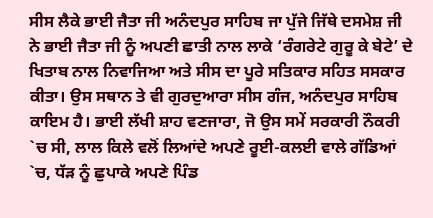ਸੀਸ ਲੈਕੇ ਭਾਈ ਜੈਤਾ ਜੀ ਅਨੰਦਪੁਰ ਸਾਹਿਬ ਜਾ ਪੁੱਜੇ ਜਿੱਥੇ ਦਸਮੇਸ਼ ਜੀ ਨੇ ਭਾਈ ਜੈਤਾ ਜੀ ਨੂੰ ਅਪਣੀ ਛਾਤੀ ਨਾਲ ਲਾਕੇ ‘ਰੰਗਰੇਟੇ ਗੁਰੂ ਕੇ ਬੇਟੇ’ ਦੇ ਖਿਤਾਬ ਨਾਲ ਨਿਵਾਜਿਆ ਅਤੇ ਸੀਸ ਦਾ ਪੂਰੇ ਸਤਿਕਾਰ ਸਹਿਤ ਸਸਕਾਰ ਕੀਤਾ। ਉਸ ਸਥਾਨ ਤੇ ਵੀ ਗੁਰਦੁਆਰਾ ਸੀਸ ਗੰਜ, ਅਨੰਦਪੁਰ ਸਾਹਿਬ ਕਾਇਮ ਹੈ। ਭਾਈ ਲੱਖੀ ਸ਼ਾਹ ਵਣਜਾਰਾ, ਜੋ ਉਸ ਸਮੇਂ ਸਰਕਾਰੀ ਨੌਕਰੀ `ਚ ਸੀ, ਲਾਲ ਕਿਲੇ ਵਲੋਂ ਲਿਆਂਦੇ ਅਪਣੇ ਰੂਈ-ਕਲਈ ਵਾਲੇ ਗੱਡਿਆਂ `ਚ, ਧੱੜ ਨੂੰ ਛੁਪਾਕੇ ਅਪਣੇ ਪਿੰਡ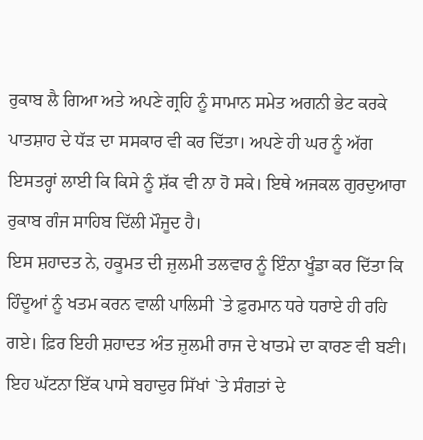ਰੁਕਾਬ ਲੈ ਗਿਆ ਅਤੇ ਅਪਣੇ ਗ੍ਰਹਿ ਨੂੰ ਸਾਮਾਨ ਸਮੇਤ ਅਗਨੀ ਭੇਟ ਕਰਕੇ ਪਾਤਸ਼ਾਹ ਦੇ ਧੱੜ ਦਾ ਸਸਕਾਰ ਵੀ ਕਰ ਦਿੱਤਾ। ਅਪਣੇ ਹੀ ਘਰ ਨੂੰ ਅੱਗ ਇਸਤਰ੍ਹਾਂ ਲਾਈ ਕਿ ਕਿਸੇ ਨੂੰ ਸ਼ੱਕ ਵੀ ਨਾ ਹੋ ਸਕੇ। ਇਥੇ ਅਜਕਲ ਗੁਰਦੁਆਰਾ ਰੁਕਾਬ ਗੰਜ ਸਾਹਿਬ ਦਿੱਲੀ ਮੌਜੂਦ ਹੈ।
ਇਸ ਸ਼ਹਾਦਤ ਨੇ, ਹਕੂਮਤ ਦੀ ਜ਼ੁਲਮੀ ਤਲਵਾਰ ਨੂੰ ਇੰਨਾ ਖੂੰਡਾ ਕਰ ਦਿੱਤਾ ਕਿ ਹਿੰਦੂਆਂ ਨੂੰ ਖਤਮ ਕਰਨ ਵਾਲੀ ਪਾਲਿਸੀ `ਤੇ ਫ਼ੁਰਮਾਨ ਧਰੇ ਧਰਾਏ ਹੀ ਰਹਿ ਗਏ। ਫ਼ਿਰ ਇਹੀ ਸ਼ਹਾਦਤ ਅੰਤ ਜ਼ੁਲਮੀ ਰਾਜ ਦੇ ਖਾਤਮੇ ਦਾ ਕਾਰਣ ਵੀ ਬਣੀ। ਇਹ ਘੱਟਨਾ ਇੱਕ ਪਾਸੇ ਬਹਾਦੁਰ ਸਿੱਖਾਂ `ਤੇ ਸੰਗਤਾਂ ਦੇ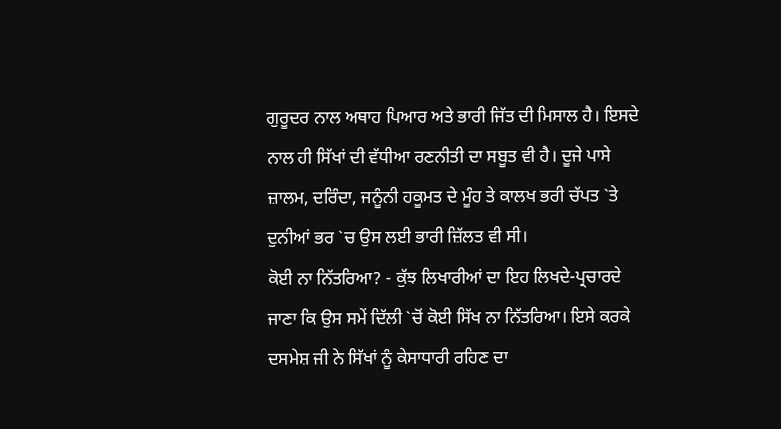ਗੁਰੂਦਰ ਨਾਲ ਅਥਾਹ ਪਿਆਰ ਅਤੇ ਭਾਰੀ ਜਿੱਤ ਦੀ ਮਿਸਾਲ ਹੈ। ਇਸਦੇ ਨਾਲ ਹੀ ਸਿੱਖਾਂ ਦੀ ਵੱਧੀਆ ਰਣਨੀਤੀ ਦਾ ਸਬੂਤ ਵੀ ਹੈ। ਦੂਜੇ ਪਾਸੇ ਜ਼ਾਲਮ, ਦਰਿੰਦਾ, ਜਨੂੰਨੀ ਹਕੂਮਤ ਦੇ ਮੂੰਹ ਤੇ ਕਾਲਖ ਭਰੀ ਚੱਪਤ `ਤੇ ਦੁਨੀਆਂ ਭਰ `ਚ ਉਸ ਲਈ ਭਾਰੀ ਜ਼ਿੱਲਤ ਵੀ ਸੀ।
ਕੋਈ ਨਾ ਨਿੱਤਰਿਆ? - ਕੁੱਝ ਲਿਖਾਰੀਆਂ ਦਾ ਇਹ ਲਿਖਦੇ-ਪ੍ਰਚਾਰਦੇ ਜਾਣਾ ਕਿ ਉਸ ਸਮੇਂ ਦਿੱਲੀ `ਚੋਂ ਕੋਈ ਸਿੱਖ ਨਾ ਨਿੱਤਰਿਆ। ਇਸੇ ਕਰਕੇ ਦਸਮੇਸ਼ ਜੀ ਨੇ ਸਿੱਖਾਂ ਨੂੰ ਕੇਸਾਧਾਰੀ ਰਹਿਣ ਦਾ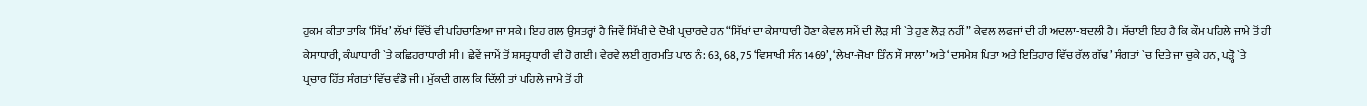ਹੁਕਮ ਕੀਤਾ ਤਾਕਿ ‘ਸਿੱਖ’ ਲੱਖਾਂ ਵਿੱਚੋਂ ਵੀ ਪਹਿਚਾਣਿਆ ਜਾ ਸਕੇ। ਇਹ ਗਲ ਉਸਤਰ੍ਹਾਂ ਹੈ ਜਿਵੇਂ ਸਿੱਖੀ ਦੇ ਦੋਖੀ ਪ੍ਰਚਾਰਦੇ ਹਨ “ਸਿੱਖਾਂ ਦਾ ਕੇਸਾਧਾਰੀ ਹੋਣਾ ਕੇਵਲ ਸਮੇਂ ਦੀ ਲੋੜ ਸੀ `ਤੇ ਹੁਣ ਲੋੜ ਨਹੀਂ” ਕੇਵਲ ਲਫਜਾਂ ਦੀ ਹੀ ਅਦਲਾ-ਬਦਲੀ ਹੈ। ਸੱਚਾਈ ਇਹ ਹੈ ਕਿ ਕੌਮ ਪਹਿਲੇ ਜਾਮੇ ਤੋਂ ਹੀ ਕੇਸਾਧਾਰੀ, ਕੰਘਾਧਾਰੀ `ਤੇ ਕਛਿਹਰਾਧਾਰੀ ਸੀ। ਛੇਵੇਂ ਜਾਮੇਂ ਤੋਂ ਸ਼ਸਤ੍ਰਧਾਰੀ ਵੀ ਹੋ ਗਈ। ਵੇਰਵੇ ਲਈ ਗੁਰਮਤਿ ਪਾਠ ਨੰ: 63, 68, 75 ‘ਵਿਸਾਖੀ ਸੰਨ 1469’, ‘ਲੇਖਾ-ਜੋਖਾ ਤਿੰਨ ਸੌ ਸਾਲਾ’ ਅਤੇ ‘ਦਸਮੇਸ਼ ਪਿਤਾ ਅਤੇ ਇਤਿਹਾਰ ਵਿੱਚ ਰੱਲ ਗੱਢ’ ਸੰਗਤਾਂ `ਚ ਦਿਤੇ ਜਾ ਚੁਕੇ ਹਨ, ਪੜ੍ਹੋ `ਤੇ ਪ੍ਰਚਾਰ ਹਿੱਤ ਸੰਗਤਾਂ ਵਿੱਚ ਵੰਡੋ ਜੀ। ਮੁੱਕਦੀ ਗਲ ਕਿ ਦਿੱਲੀ ਤਾਂ ਪਹਿਲੇ ਜਾਮੇ ਤੋਂ ਹੀ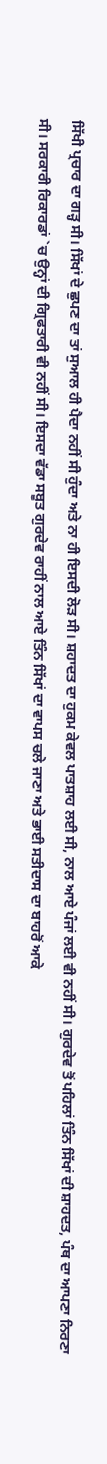ਸਿੱਖੀ ਪ੍ਰਚਾਰ ਦਾ ਗੜ੍ਹ ਸੀ। ਸਿੱਖਾਂ ਦੇ ਛੁਪਣ ਦਾ ਤਾਂ ਸੁਆਲ ਹੀ ਪੈਦਾ ਨਹੀਂ ਸੀ ਹੁੰਦਾ ਅਤੇ ਨਾ ਹੀ ਇਸਦੀ ਲੋੜ ਸੀ। ਸ਼ਹਾਦਤ ਦਾ ਹੁਕਮ ਕੇਵਲ ਪਾਤਸ਼ਾਹ ਲਈ ਸੀ, ਨਾਲ ਆਏ ਪੰਜਾਂ ਲਈ ਵੀ ਨਹੀਂ ਸੀ। ਗੁਰਦੇਵ ਤੋਂ ਪਹਿਲਾਂ ਤਿੰਨ ਸਿੱਖਾਂ ਦੀ ਸ਼ਾਹਦਤ, ਪੰਥ ਦਾ ਆਪਣਾ ਨਿਰਣਾ ਸੀ। ਸਰਕਾਰੀ ਰਿਕਾਰਡਾਂ `ਚ ਉਨ੍ਹਾਂ ਦੀ ਗ੍ਰਿਫਤਾਰੀ ਵੀ ਨਹੀਂ ਸੀ। ਇਸਦਾ ਵੱਡਾ ਸਬੂਤ ਗੁਰਦੇਵ ਰਾਹੀਂ ਨਾਲ ਆਏ ਤਿੰਨ ਸਿੱਖਾਂ ਦਾ ਵਾਪਸ ਚਲੇ ਜਾਣਾ ਅਤੇ ਭਾਈ ਸਤੀਦਾਸ ਦਾ ਬਾਹਰੋਂ ਆਕੇ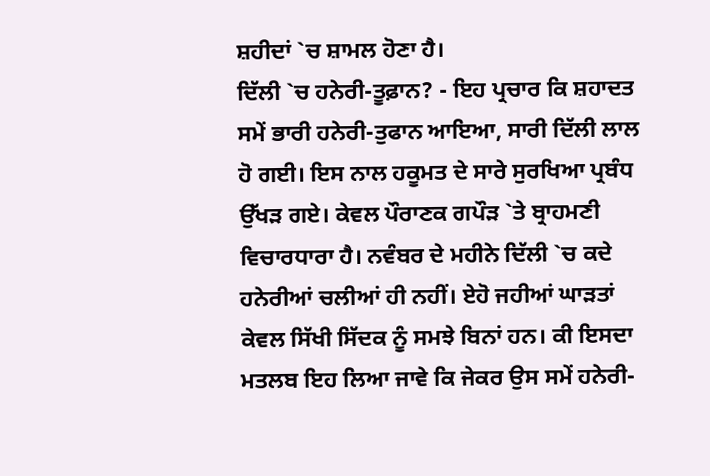ਸ਼ਹੀਦਾਂ `ਚ ਸ਼ਾਮਲ ਹੋਣਾ ਹੈ।
ਦਿੱਲੀ `ਚ ਹਨੇਰੀ-ਤੂਫ਼ਾਨ? - ਇਹ ਪ੍ਰਚਾਰ ਕਿ ਸ਼ਹਾਦਤ ਸਮੇਂ ਭਾਰੀ ਹਨੇਰੀ-ਤੁਫਾਨ ਆਇਆ, ਸਾਰੀ ਦਿੱਲੀ ਲਾਲ ਹੋ ਗਈ। ਇਸ ਨਾਲ ਹਕੂਮਤ ਦੇ ਸਾਰੇ ਸੁਰਖਿਆ ਪ੍ਰਬੰਧ ਉੱਖੜ ਗਏ। ਕੇਵਲ ਪੌਰਾਣਕ ਗਪੌੜ `ਤੇ ਬ੍ਰਾਹਮਣੀ ਵਿਚਾਰਧਾਰਾ ਹੈ। ਨਵੰਬਰ ਦੇ ਮਹੀਨੇ ਦਿੱਲੀ `ਚ ਕਦੇ ਹਨੇਰੀਆਂ ਚਲੀਆਂ ਹੀ ਨਹੀਂ। ਏਹੋ ਜਹੀਆਂ ਘਾੜਤਾਂ ਕੇਵਲ ਸਿੱਖੀ ਸਿੱਦਕ ਨੂੰ ਸਮਝੇ ਬਿਨਾਂ ਹਨ। ਕੀ ਇਸਦਾ ਮਤਲਬ ਇਹ ਲਿਆ ਜਾਵੇ ਕਿ ਜੇਕਰ ਉਸ ਸਮੇਂ ਹਨੇਰੀ-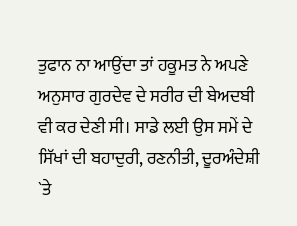ਤੁਫਾਨ ਨਾ ਆਉਂਦਾ ਤਾਂ ਹਕੂਮਤ ਨੇ ਅਪਣੇ ਅਨੁਸਾਰ ਗੁਰਦੇਵ ਦੇ ਸਰੀਰ ਦੀ ਬੇਅਦਬੀ ਵੀ ਕਰ ਦੇਣੀ ਸੀ। ਸਾਡੇ ਲਈ ਉਸ ਸਮੇਂ ਦੇ ਸਿੱਖਾਂ ਦੀ ਬਹਾਦੁਰੀ, ਰਣਨੀਤੀ, ਦੂਰਅੰਦੇਸ਼ੀ `ਤੇ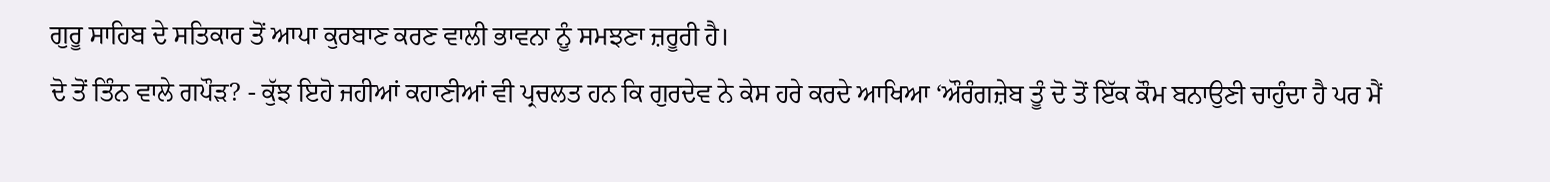ਗੁਰੂ ਸਾਹਿਬ ਦੇ ਸਤਿਕਾਰ ਤੋਂ ਆਪਾ ਕੁਰਬਾਣ ਕਰਣ ਵਾਲੀ ਭਾਵਨਾ ਨੂੰ ਸਮਝਣਾ ਜ਼ਰੂਰੀ ਹੈ।
ਦੋ ਤੋਂ ਤਿੰਨ ਵਾਲੇ ਗਪੌੜ? - ਕੁੱਝ ਇਹੋ ਜਹੀਆਂ ਕਹਾਣੀਆਂ ਵੀ ਪ੍ਰਚਲਤ ਹਨ ਕਿ ਗੁਰਦੇਵ ਨੇ ਕੇਸ ਹਰੇ ਕਰਦੇ ਆਖਿਆ ‘ਔਰੰਗਜ਼ੇਬ ਤੂੰ ਦੋ ਤੋਂ ਇੱਕ ਕੌਮ ਬਨਾਉਣੀ ਚਾਹੁੰਦਾ ਹੈ ਪਰ ਮੈਂ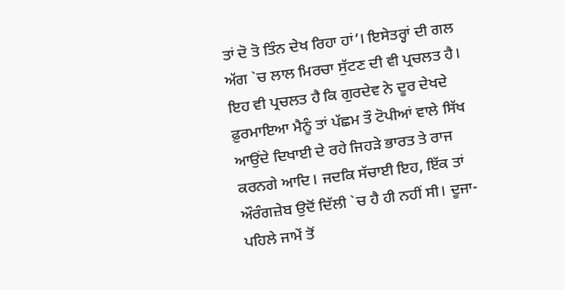ਤਾਂ ਦੋ ਤੋ ਤਿੰਨ ਦੇਖ ਰਿਹਾ ਹਾਂ’। ਇਸੇਤਰ੍ਹਾਂ ਦੀ ਗਲ ਅੱਗ `ਚ ਲਾਲ ਮਿਰਚਾ ਸੁੱਟਣ ਦੀ ਵੀ ਪ੍ਰਚਲਤ ਹੈ। ਇਹ ਵੀ ਪ੍ਰਚਲਤ ਹੈ ਕਿ ਗੁਰਦੇਵ ਨੇ ਦੂਰ ਦੇਖਦੇ ਫ਼ੁਰਮਾਇਆ ਮੈਨੂੰ ਤਾਂ ਪੱਛਮ ਤੌ ਟੋਪੀਆਂ ਵਾਲੇ ਸਿੱਖ ਆਉਂਦੇ ਦਿਖਾਈ ਦੇ ਰਹੇ ਜਿਹੜੇ ਭਾਰਤ ਤੇ ਰਾਜ ਕਰਨਗੇ ਆਦਿ। ਜਦਕਿ ਸੱਚਾਈ ਇਹ, ਇੱਕ ਤਾਂ ਔਰੰਗਜ਼ੇਬ ਉਦੋਂ ਦਿੱਲੀ `ਚ ਹੈ ਹੀ ਨਹੀਂ ਸੀ। ਦੂਜਾ-ਪਹਿਲੇ ਜਾਮੇਂ ਤੋਂ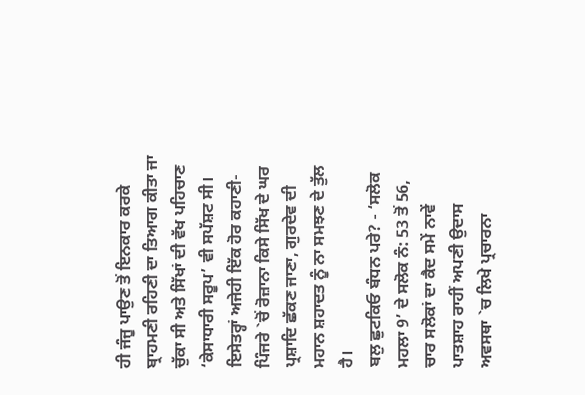ਹੀ ਜੰਜੂ ਪਾਉਣ ਤੋਂ ਇਨਕਾਰ ਕਰਕੇ ਬ੍ਰਾਹਮਣੀ ਰਹਿਣੀ ਦਾ ਤਿਆਗ ਕੀਤਾ ਜਾ ਚੁੱਕਾ ਸੀ ਅਤੇ ਸਿੱਖਾਂ ਦੀ ਵੱਖ ਪਹਿਚਾਣ ‘ਕੇਸਾਧਾਰੀ ਸਰੂਪ’ ਵੀ ਸਪੱਸ਼ਟ ਸੀ। ਇਸੇਤਰ੍ਹਾਂ ਅਜੇਹੀ ਇੱਕ ਹੋਰ ਕਹਾਣੀ-ਪਿੰਜਰੇ `ਚੋਂ ਰੋਜ਼ਾਨਾ ਕਿਸੇ ਸਿੱਖ ਦੇ ਘਰ ਪ੍ਰਸ਼ਾਦਿ ਛੱਕਣ ਜਾਣਾ, ਗੁਰਦੇਵ ਦੀ ਮਹਾਨ ਸ਼ਹਾਦਤ ਨੂੰ ਨਾ ਸਮਝਣ ਦੇ ਤੁੱਲ ਹੈ।
ਬਲੁ ਛੁਟਕਿਓ ਬੰਧਨ ਪਰੇ? - ‘ਸਲੋਕ ਮਹਲਾ 9’ ਦੇ ਸਲੋਕ ਨੰ: 53 ਤੋਂ 56, ਚਾਰ ਸਲੋਕਾਂ ਦਾ ਕੈਦ ਸਮੇਂ ਨਾਵੇਂ ਪਾਤਸ਼ਾਹ ਰਾਹੀਂ ਅਪਣੀ ਉਦਾਸ ਅਵਸਥਾ `ਚ ਲਿਖੇ ਪ੍ਰਚਾਰਨਾ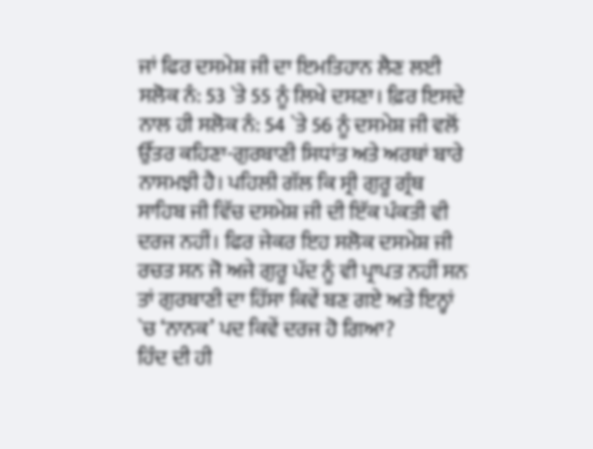ਜਾਂ ਫਿਰ ਦਸਮੇਸ਼ ਜੀ ਦਾ ਇਮਤਿਹਾਨ ਲੈਣ ਲਈ ਸਲੋਕ ਨੰ: 53 `ਤੇ 55 ਨੂੰ ਲਿਖੇ ਦਸਣਾ। ਫ਼ਿਰ ਇਸਦੇ ਨਾਲ ਹੀ ਸਲੋਕ ਨੰ: 54 `ਤੇ 56 ਨੂੰ ਦਸਮੇਸ਼ ਜੀ ਵਲੋਂ ਉੱਤਰ ਕਹਿਣਾ-ਗੁਰਬਾਣੀ ਸਿਧਾਂਤ ਅਤੇ ਅਰਥਾਂ ਬਾਰੇ ਨਾਸਮਝੀ ਹੈ। ਪਹਿਲੀ ਗੱਲ ਕਿ ਸ੍ਰੀ ਗੁਰੂ ਗ੍ਰੰਥ ਸਾਹਿਬ ਜੀ ਵਿੱਚ ਦਸਮੇਸ਼ ਜੀ ਦੀ ਇੱਕ ਪੰਕਤੀ ਵੀ ਦਰਜ ਨਹੀਂ। ਫਿਰ ਜੇਕਰ ਇਹ ਸਲੋਕ ਦਸਮੇਸ਼ ਜੀ ਰਚਤ ਸਨ ਜੋ ਅਜੇ ਗੁਰੂ ਪੱਦ ਨੂੰ ਵੀ ਪ੍ਰਾਪਤ ਨਹੀਂ ਸਨ ਤਾਂ ਗੁਰਬਾਣੀ ਦਾ ਹਿੱਸਾ ਕਿਵੇਂ ਬਣ ਗਏ ਅਤੇ ਇਨ੍ਹਾਂ `ਚ ‘ਨਾਨਕ’ ਪਦ ਕਿਵੇਂ ਦਰਜ ਹੋ ਗਿਆ?
ਹਿੰਦ ਦੀ ਹੀ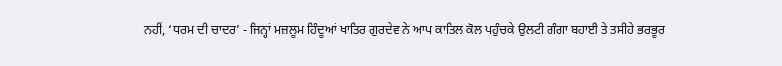ਨਹੀਂ, ‘ਧਰਮ ਦੀ ਚਾਦਰ’ - ਜਿਨ੍ਹਾਂ ਮਜ਼ਲੂਮ ਹਿੰਦੂਆਂ ਖਾਤਿਰ ਗੁਰਦੇਵ ਨੇ ਆਪ ਕਾਤਿਲ ਕੋਲ ਪਹੁੰਚਕੇ ਉਲਟੀ ਗੰਗਾ ਬਹਾਈ ਤੇ ਤਸੀਹੇ ਭਰਭੂਰ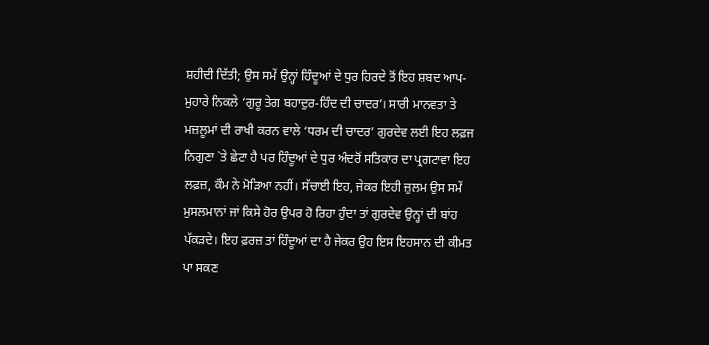ਸ਼ਹੀਦੀ ਦਿੱਤੀ; ਉਸ ਸਮੇਂ ਉਨ੍ਹਾਂ ਹਿੰਦੂਆਂ ਦੇ ਧੁਰ ਹਿਰਦੇ ਤੋਂ ਇਹ ਸ਼ਬਦ ਆਪ-ਮੁਹਾਰੇ ਨਿਕਲੇ ‘ਗੁਰੂ ਤੇਗ ਬਹਾਦੁਰ-ਹਿੰਦ ਦੀ ਚਾਦਰ’। ਸਾਰੀ ਮਾਨਵਤਾ ਤੇ ਮਜ਼ਲੂਮਾਂ ਦੀ ਰਾਖੀ ਕਰਨ ਵਾਲੇ ‘ਧਰਮ ਦੀ ਚਾਦਰ’ ਗੁਰਦੇਵ ਲਈ ਇਹ ਲਫ਼ਜ ਨਿਗੁਣਾ `ਤੇ ਛੇਟਾ ਹੈ ਪਰ ਹਿੰਦੂਆਂ ਦੇ ਧੁਰ ਅੰਦਰੋਂ ਸਤਿਕਾਰ ਦਾ ਪ੍ਰਗਟਾਵਾ ਇਹ ਲਫ਼ਜ਼, ਕੌਮ ਨੇ ਮੋੜਿਆ ਨਹੀਂ। ਸੱਚਾਈ ਇਹ, ਜੇਕਰ ਇਹੀ ਜ਼ੁਲਮ ਉਸ ਸਮੇਂ ਮੁਸਲਮਾਨਾਂ ਜਾਂ ਕਿਸੇ ਹੋਰ ਉਪਰ ਹੋ ਰਿਹਾ ਹੁੰਦਾ ਤਾਂ ਗੁਰਦੇਵ ਉਨ੍ਹਾਂ ਦੀ ਬਾਂਹ ਪੱਕੜਦੇ। ਇਹ ਫ਼ਰਜ਼ ਤਾਂ ਹਿੰਦੂਆਂ ਦਾ ਹੈ ਜੇਕਰ ਉਹ ਇਸ ਇਹਸਾਨ ਦੀ ਕੀਮਤ ਪਾ ਸਕਣ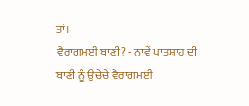ਤਾਂ।
ਵੈਰਾਗਮਈ ਬਾਣੀ? - ਨਾਵੇਂ ਪਾਤਸ਼ਾਹ ਦੀ ਬਾਣੀ ਨੂੰ ਉਚੇਚੇ ਵੈਰਾਗਮਈ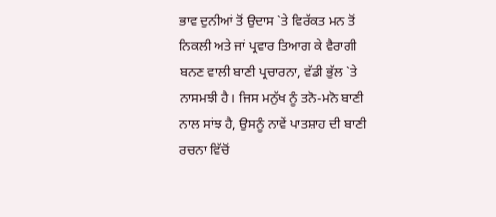ਭਾਵ ਦੁਨੀਆਂ ਤੋਂ ਉਦਾਸ `ਤੇ ਵਿਰੱਕਤ ਮਨ ਤੋਂ ਨਿਕਲੀ ਅਤੇ ਜਾਂ ਪ੍ਰਵਾਰ ਤਿਆਗ ਕੇ ਵੈਰਾਗੀ ਬਨਣ ਵਾਲੀ ਬਾਣੀ ਪ੍ਰਚਾਰਨਾ, ਵੱਡੀ ਭੁੱਲ `ਤੇ ਨਾਸਮਝੀ ਹੈ। ਜਿਸ ਮਨੁੱਖ ਨੂੰ ਤਨੋ-ਮਨੋ ਬਾਣੀ ਨਾਲ ਸਾਂਝ ਹੈ, ਉਸਨੂੰ ਨਾਵੇਂ ਪਾਤਸ਼ਾਹ ਦੀ ਬਾਣੀ ਰਚਨਾ ਵਿੱਚੋਂ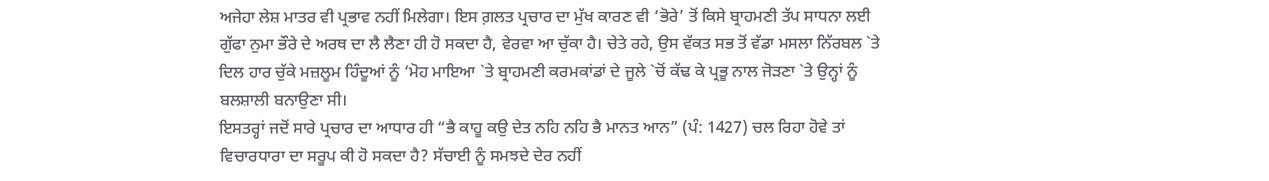ਅਜੇਹਾ ਲੇਸ਼ ਮਾਤਰ ਵੀ ਪ੍ਰਭਾਵ ਨਹੀਂ ਮਿਲੇਗਾ। ਇਸ ਗ਼ਲਤ ਪ੍ਰਚਾਰ ਦਾ ਮੁੱਖ ਕਾਰਣ ਵੀ ‘ਭੋਰੇ’ ਤੋਂ ਕਿਸੇ ਬ੍ਰਾਹਮਣੀ ਤੱਪ ਸਾਧਨਾ ਲਈ ਗੁੱਫਾ ਨੁਮਾ ਭੌਰੇ ਦੇ ਅਰਥ ਦਾ ਲੈ ਲੈਣਾ ਹੀ ਹੋ ਸਕਦਾ ਹੈ, ਵੇਰਵਾ ਆ ਚੁੱਕਾ ਹੈ। ਚੇਤੇ ਰਹੇ, ਉਸ ਵੱਕਤ ਸਭ ਤੋਂ ਵੱਡਾ ਮਸਲਾ ਨਿੱਰਬਲ `ਤੇ ਦਿਲ ਹਾਰ ਚੁੱਕੇ ਮਜ਼ਲੂਮ ਹਿੰਦੂਆਂ ਨੂੰ ‘ਮੋਹ ਮਾਇਆ `ਤੇ ਬ੍ਰਾਹਮਣੀ ਕਰਮਕਾਂਡਾਂ ਦੇ ਜੂਲੇ `ਚੋਂ ਕੱਢ ਕੇ ਪ੍ਰਭੂ ਨਾਲ ਜੋੜਣਾ `ਤੇ ਉਨ੍ਹਾਂ ਨੂੰ ਬਲਸ਼ਾਲੀ ਬਨਾਉਣਾ ਸੀ।
ਇਸਤਰ੍ਹਾਂ ਜਦੋਂ ਸਾਰੇ ਪ੍ਰਚਾਰ ਦਾ ਆਧਾਰ ਹੀ “ਭੈ ਕਾਹੂ ਕਉ ਦੇਤ ਨਹਿ ਨਹਿ ਭੈ ਮਾਨਤ ਆਨ” (ਪੰ: 1427) ਚਲ ਰਿਹਾ ਹੋਵੇ ਤਾਂ ਵਿਚਾਰਧਾਰਾ ਦਾ ਸਰੂਪ ਕੀ ਹੋ ਸਕਦਾ ਹੈ? ਸੱਚਾਈ ਨੂੰ ਸਮਝਦੇ ਦੇਰ ਨਹੀਂ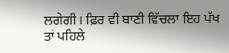ਲਗੇਗੀ। ਫ਼ਿਰ ਵੀ ਬਾਣੀ ਵਿੱਚਲਾ ਇਹ ਪੱਖ ਤਾਂ ਪਹਿਲੇ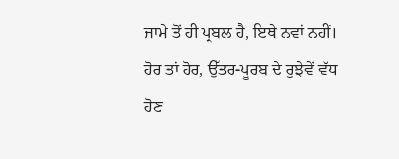ਜਾਮੇ ਤੋਂ ਹੀ ਪ੍ਰਬਲ ਹੈ, ਇਥੇ ਨਵਾਂ ਨਹੀਂ। ਹੋਰ ਤਾਂ ਹੋਰ, ਉੱਤਰ-ਪੂਰਬ ਦੇ ਰੁਝੇਵੇਂ ਵੱਧ ਹੋਣ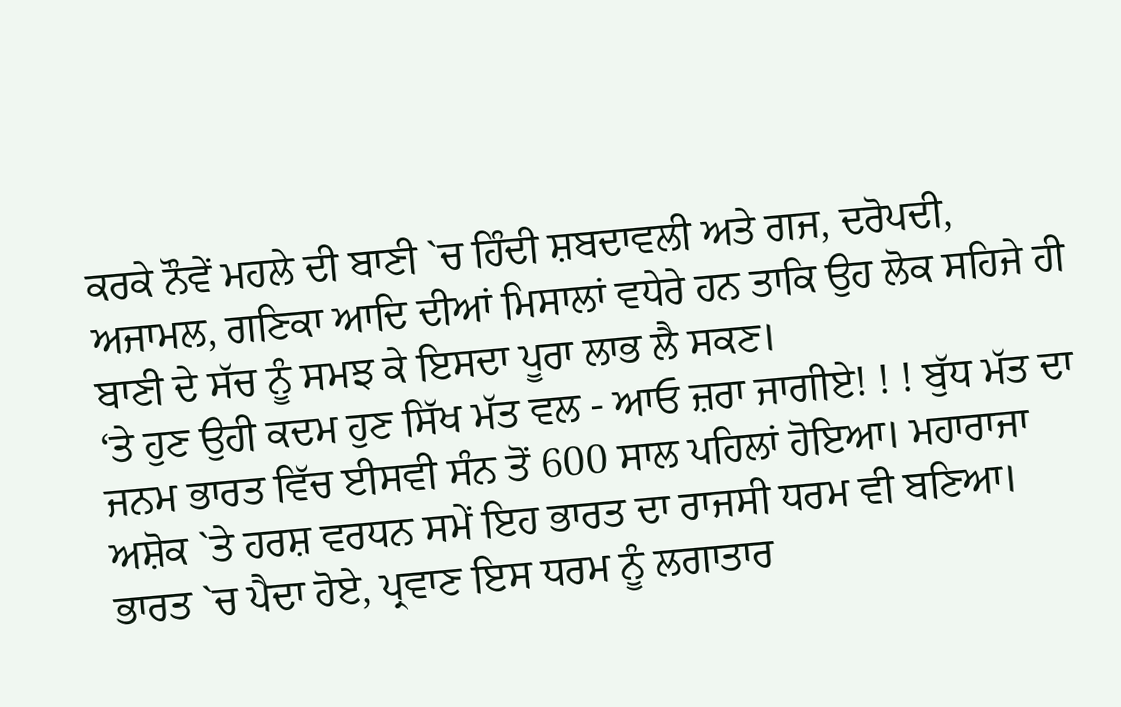ਕਰਕੇ ਨੌਵੇਂ ਮਹਲੇ ਦੀ ਬਾਣੀ `ਚ ਹਿੰਦੀ ਸ਼ਬਦਾਵਲੀ ਅਤੇ ਗਜ, ਦਰੋਪਦੀ, ਅਜਾਮਲ, ਗਣਿਕਾ ਆਦਿ ਦੀਆਂ ਮਿਸਾਲਾਂ ਵਧੇਰੇ ਹਨ ਤਾਕਿ ਉਹ ਲੋਕ ਸਹਿਜੇ ਹੀ ਬਾਣੀ ਦੇ ਸੱਚ ਨੂੰ ਸਮਝ ਕੇ ਇਸਦਾ ਪੂਰਾ ਲਾਭ ਲੈ ਸਕਣ।
‘ਤੇ ਹੁਣ ਉਹੀ ਕਦਮ ਹੁਣ ਸਿੱਖ ਮੱਤ ਵਲ - ਆਓ ਜ਼ਰਾ ਜਾਗੀਏ! ! ! ਬੁੱਧ ਮੱਤ ਦਾ ਜਨਮ ਭਾਰਤ ਵਿੱਚ ਈਸਵੀ ਸੰਨ ਤੋਂ 600 ਸਾਲ ਪਹਿਲਾਂ ਹੋਇਆ। ਮਹਾਰਾਜਾ ਅਸ਼ੋਕ `ਤੇ ਹਰਸ਼ ਵਰਧਨ ਸਮੇਂ ਇਹ ਭਾਰਤ ਦਾ ਰਾਜਸੀ ਧਰਮ ਵੀ ਬਣਿਆ। ਭਾਰਤ `ਚ ਪੈਦਾ ਹੋਏ, ਪ੍ਰਵਾਣ ਇਸ ਧਰਮ ਨੂੰ ਲਗਾਤਾਰ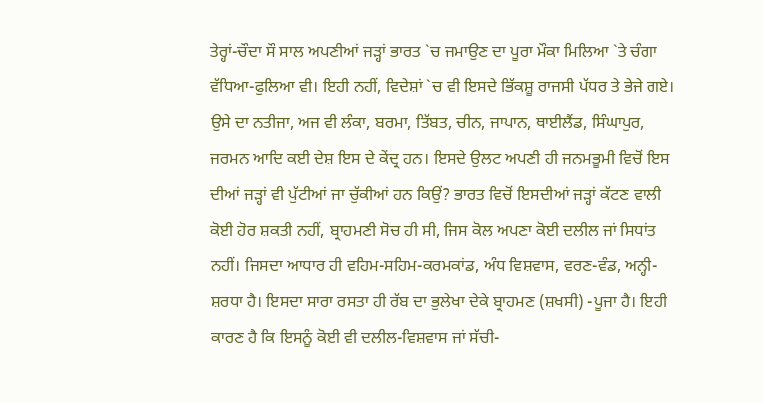ਤੇਰ੍ਹਾਂ-ਚੌਦਾ ਸੌ ਸਾਲ ਅਪਣੀਆਂ ਜੜ੍ਹਾਂ ਭਾਰਤ `ਚ ਜਮਾਉਣ ਦਾ ਪੂਰਾ ਮੌਕਾ ਮਿਲਿਆ `ਤੇ ਚੰਗਾ ਵੱਧਿਆ-ਫੁਲਿਆ ਵੀ। ਇਹੀ ਨਹੀਂ, ਵਿਦੇਸ਼ਾਂ `ਚ ਵੀ ਇਸਦੇ ਭਿੱਕਸ਼ੂ ਰਾਜਸੀ ਪੱਧਰ ਤੇ ਭੇਜੇ ਗਏ। ਉਸੇ ਦਾ ਨਤੀਜਾ, ਅਜ ਵੀ ਲੰਕਾ, ਬਰਮਾ, ਤਿੱਬਤ, ਚੀਨ, ਜਾਪਾਨ, ਥਾਈਲੈਂਡ, ਸਿੰਘਾਪੁਰ, ਜਰਮਨ ਆਦਿ ਕਈ ਦੇਸ਼ ਇਸ ਦੇ ਕੇਂਦ੍ਰ ਹਨ। ਇਸਦੇ ਉਲਟ ਅਪਣੀ ਹੀ ਜਨਮਭੂਮੀ ਵਿਚੋਂ ਇਸ ਦੀਆਂ ਜੜ੍ਹਾਂ ਵੀ ਪੁੱਟੀਆਂ ਜਾ ਚੁੱਕੀਆਂ ਹਨ ਕਿਉਂ? ਭਾਰਤ ਵਿਚੋਂ ਇਸਦੀਆਂ ਜੜ੍ਹਾਂ ਕੱਟਣ ਵਾਲੀ ਕੋਈ ਹੋਰ ਸ਼ਕਤੀ ਨਹੀਂ, ਬ੍ਰਾਹਮਣੀ ਸੋਚ ਹੀ ਸੀ, ਜਿਸ ਕੋਲ ਅਪਣਾ ਕੋਈ ਦਲੀਲ ਜਾਂ ਸਿਧਾਂਤ ਨਹੀਂ। ਜਿਸਦਾ ਆਧਾਰ ਹੀ ਵਹਿਮ-ਸਹਿਮ-ਕਰਮਕਾਂਡ, ਅੰਧ ਵਿਸ਼ਵਾਸ, ਵਰਣ-ਵੰਡ, ਅਨ੍ਹੀ-ਸ਼ਰਧਾ ਹੈ। ਇਸਦਾ ਸਾਰਾ ਰਸਤਾ ਹੀ ਰੱਬ ਦਾ ਭੁਲੇਖਾ ਦੇਕੇ ਬ੍ਰਾਹਮਣ (ਸ਼ਖਸੀ) -ਪੂਜਾ ਹੈ। ਇਹੀ ਕਾਰਣ ਹੈ ਕਿ ਇਸਨੂੰ ਕੋਈ ਵੀ ਦਲੀਲ-ਵਿਸ਼ਵਾਸ ਜਾਂ ਸੱਚੀ-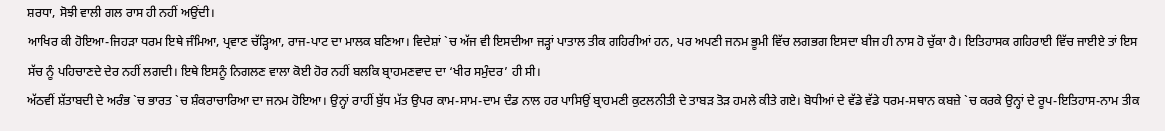ਸ਼ਰਧਾ, ਸੋਝੀ ਵਾਲੀ ਗਲ ਰਾਸ ਹੀ ਨਹੀਂ ਅਉਂਦੀ।
ਆਖਿਰ ਕੀ ਹੋਇਆ-ਜਿਹੜਾ ਧਰਮ ਇਥੇ ਜੰਮਿਆ, ਪ੍ਰਵਾਣ ਚੱੜ੍ਹਿਆ, ਰਾਜ-ਪਾਟ ਦਾ ਮਾਲਕ ਬਣਿਆ। ਵਿਦੇਸ਼ਾਂ `ਚ ਅੱਜ ਵੀ ਇਸਦੀਆ ਜੜ੍ਹਾਂ ਪਾਤਾਲ ਤੀਕ ਗਹਿਰੀਆਂ ਹਨ, ਪਰ ਅਪਣੀ ਜਨਮ ਭੂਮੀ ਵਿੱਚ ਲਗਭਗ ਇਸਦਾ ਬੀਜ ਹੀ ਨਾਸ ਹੋ ਚੁੱਕਾ ਹੈ। ਇਤਿਹਾਸਕ ਗਹਿਰਾਈ ਵਿੱਚ ਜਾਈਏ ਤਾਂ ਇਸ ਸੱਚ ਨੂੰ ਪਹਿਚਾਣਦੇ ਦੇਰ ਨਹੀਂ ਲਗਦੀ। ਇਥੇ ਇਸਨੂੰ ਨਿਗਲਣ ਵਾਲਾ ਕੋਈ ਹੋਰ ਨਹੀਂ ਬਲਕਿ ਬ੍ਰਾਹਮਣਵਾਦ ਦਾ ‘ਖੀਰ ਸਮੁੰਦਰ’ ਹੀ ਸੀ।
ਅੱਠਵੀਂ ਸ਼ੱਤਾਬਦੀ ਦੇ ਅਰੰਭ `ਚ ਭਾਰਤ `ਚ ਸ਼ੰਕਰਾਚਾਰਿਆ ਦਾ ਜਨਮ ਹੋਇਆ। ਉਨ੍ਹਾਂ ਰਾਹੀਂ ਬੁੱਧ ਮੱਤ ਉਪਰ ਕਾਮ-ਸਾਮ-ਦਾਮ ਦੰਡ ਨਾਲ ਹਰ ਪਾਸਿਉਂ ਬ੍ਰਾਹਮਣੀ ਕੁਟਲਨੀਤੀ ਦੇ ਤਾਬੜ ਤੋੜ ਹਮਲੇ ਕੀਤੇ ਗਏ। ਬੋਧੀਆਂ ਦੇ ਵੱਡੇ ਵੱਡੇ ਧਰਮ-ਸਥਾਨ ਕਬਜ਼ੇ `ਚ ਕਰਕੇ ਉਨ੍ਹਾਂ ਦੇ ਰੂਪ-ਇਤਿਹਾਸ-ਨਾਮ ਤੀਕ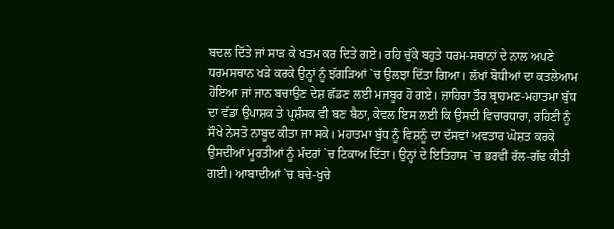ਬਦਲ ਦਿੱਤੇ ਜਾਂ ਸਾੜ ਕੇ ਖਤਮ ਕਰ ਦਿਤੇ ਗਏ। ਰਹਿ ਚੁੱਕੇ ਬਹੁਤੇ ਧਰਮ-ਸਥਾਨਾਂ ਦੇ ਨਾਲ ਅਪਣੇ ਧਰਮਸਥਾਨ ਖੜੇ ਕਰਕੇ ਉਨ੍ਹਾਂ ਨੂੰ ਝੱਗੜਿਆਂ `ਚ ਉਲਝਾ ਦਿੱਤਾ ਗਿਆ। ਲੱਖਾਂ ਬੋਧੀਆਂ ਦਾ ਕਤਲੇਆਮ ਹੋਇਆ ਜਾਂ ਜਾਨ ਬਚਾਉਣ ਦੇਸ਼ ਛੱਡਣ ਲਈ ਮਜਬੂਰ ਹੋ ਗਏ। ਜ਼ਾਹਿਰਾ ਤੌਰ ਬ੍ਰਾਹਮਣ-ਮਹਾਤਮਾ ਬੁੱਧ ਦਾ ਵੱਡਾ ਉਪਾਸ਼ਕ ਤੇ ਪ੍ਰਸ਼ੰਸਕ ਵੀ ਬਣ ਬੈਠਾ, ਕੇਵਲ ਇਸ ਲਈ ਕਿ ਉਸਦੀ ਵਿਚਾਰਧਾਰਾ, ਰਹਿਣੀ ਨੂੰ ਸੌਖੇ ਨੇਸਤੋ ਨਾਬੂਦ ਕੀਤਾ ਜਾ ਸਕੇ। ਮਹਾਤਮਾ ਬੁੱਧ ਨੂੰ ਵਿਸ਼ਨੂੰ ਦਾ ਦੱਸਵਾਂ ਅਵਤਾਰ ਘੋਸ਼ਤ ਕਰਕੇ ਉਸਦੀਆਂ ਮੂਰਤੀਆਂ ਨੂੰ ਮੰਦਰਾਂ `ਚ ਟਿਕਾਅ ਦਿੱਤਾ। ਉਨ੍ਹਾਂ ਦੇ ਇਤਿਹਾਸ `ਚ ਭਰਵੀਂ ਰੱਲ-ਗੱਢ ਕੀਤੀ ਗਈ। ਆਬਾਦੀਆਂ `ਚ ਬਚੇ-ਖੁਚੇ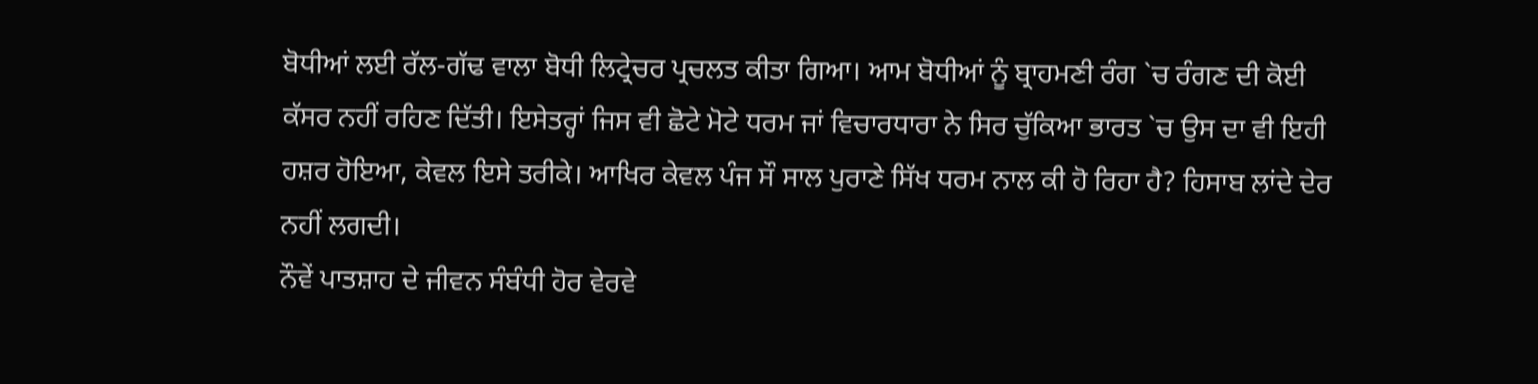ਬੋਧੀਆਂ ਲਈ ਰੱਲ-ਗੱਢ ਵਾਲਾ ਬੋਧੀ ਲਿਟ੍ਰੇਚਰ ਪ੍ਰਚਲਤ ਕੀਤਾ ਗਿਆ। ਆਮ ਬੋਧੀਆਂ ਨੂੰ ਬ੍ਰਾਹਮਣੀ ਰੰਗ `ਚ ਰੰਗਣ ਦੀ ਕੋਈ ਕੱਸਰ ਨਹੀਂ ਰਹਿਣ ਦਿੱਤੀ। ਇਸੇਤਰ੍ਹਾਂ ਜਿਸ ਵੀ ਛੋਟੇ ਮੋਟੇ ਧਰਮ ਜਾਂ ਵਿਚਾਰਧਾਰਾ ਨੇ ਸਿਰ ਚੁੱਕਿਆ ਭਾਰਤ `ਚ ਉਸ ਦਾ ਵੀ ਇਹੀ ਹਸ਼ਰ ਹੋਇਆ, ਕੇਵਲ ਇਸੇ ਤਰੀਕੇ। ਆਖਿਰ ਕੇਵਲ ਪੰਜ ਸੌ ਸਾਲ ਪੁਰਾਣੇ ਸਿੱਖ ਧਰਮ ਨਾਲ ਕੀ ਹੋ ਰਿਹਾ ਹੈ? ਹਿਸਾਬ ਲਾਂਦੇ ਦੇਰ ਨਹੀਂ ਲਗਦੀ।
ਨੌਵੇਂ ਪਾਤਸ਼ਾਹ ਦੇ ਜੀਵਨ ਸੰਬੰਧੀ ਹੋਰ ਵੇਰਵੇ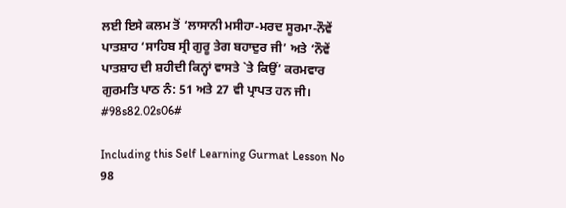ਲਈ ਇਸੇ ਕਲਮ ਤੋਂ ‘ਲਾਸਾਨੀ ਮਸੀਹਾ-ਮਰਦ ਸੂਰਮਾ-ਨੌਵੇਂ ਪਾਤਸ਼ਾਹ ‘ਸਾਹਿਬ ਸ੍ਰੀ ਗੁਰੂ ਤੇਗ ਬਹਾਦੁਰ ਜੀ’ ਅਤੇ ‘ਨੌਵੇਂ ਪਾਤਸ਼ਾਹ ਦੀ ਸ਼ਹੀਦੀ ਕਿਨ੍ਹਾਂ ਵਾਸਤੇ `ਤੇ ਕਿਉਂ’ ਕਰਮਵਾਰ ਗੁਰਮਤਿ ਪਾਠ ਨੰ: 51 ਅਤੇ 27 ਵੀ ਪ੍ਰਾਪਤ ਹਨ ਜੀ।
#98s82.02s06#

Including this Self Learning Gurmat Lesson No 98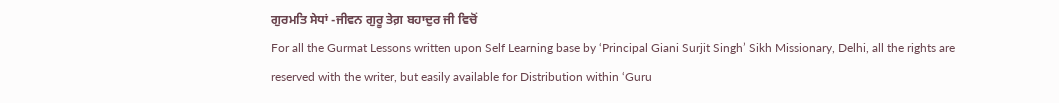ਗੁਰਮਤਿ ਸੇਧਾਂ -ਜੀਵਨ ਗੁਰੂ ਤੇਗ਼ ਬਹਾਦੁਰ ਜੀ ਵਿਚੋਂ
For all the Gurmat Lessons written upon Self Learning base by ‘Principal Giani Surjit Singh’ Sikh Missionary, Delhi, all the rights are reserved with the writer, but easily available for Distribution within ‘Guru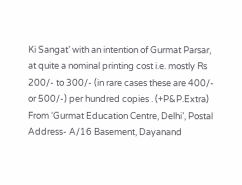Ki Sangat’ with an intention of Gurmat Parsar, at quite a nominal printing cost i.e. mostly Rs 200/- to 300/- (in rare cases these are 400/- or 500/-) per hundred copies . (+P&P.Extra) From ‘Gurmat Education Centre, Delhi’, Postal Address- A/16 Basement, Dayanand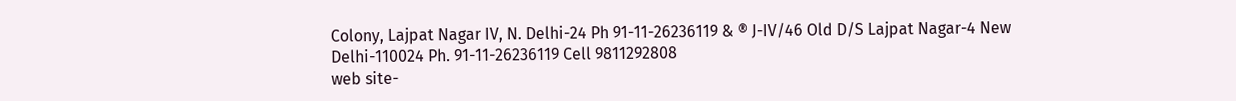Colony, Lajpat Nagar IV, N. Delhi-24 Ph 91-11-26236119 & ® J-IV/46 Old D/S Lajpat Nagar-4 New Delhi-110024 Ph. 91-11-26236119 Cell 9811292808
web site-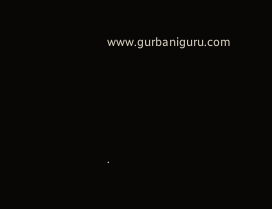www.gurbaniguru.com




.